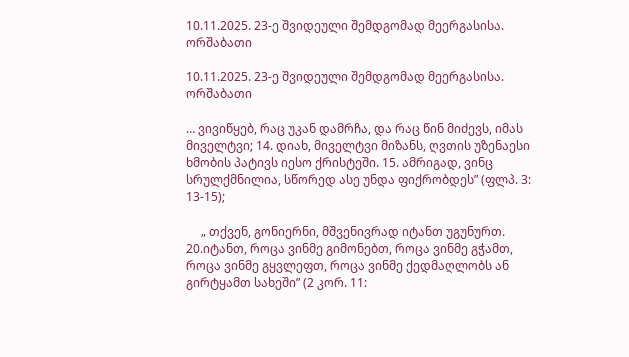10.11.2025. 23-ე შვიდეული შემდგომად მეერგასისა. ორშაბათი

10.11.2025. 23-ე შვიდეული შემდგომად მეერგასისა. ორშაბათი

… ვივიწყებ, რაც უკან დამრჩა, და რაც წინ მიძევს, იმას მიველტვი; 14. დიახ, მიველტვი მიზანს, ღვთის უზენაესი ხმობის პატივს იესო ქრისტეში. 15. ამრიგად, ვინც სრულქმნილია, სწორედ ასე უნდა ფიქრობდეს” (ფლპ. 3: 13-15);

     „ თქვენ, გონიერნი, მშვენივრად იტანთ უგუნურთ. 20.იტანთ, როცა ვინმე გიმონებთ, როცა ვინმე გჭამთ, როცა ვინმე გყვლეფთ, როცა ვინმე ქედმაღლობს ან გირტყამთ სახეში” (2 კორ. 11: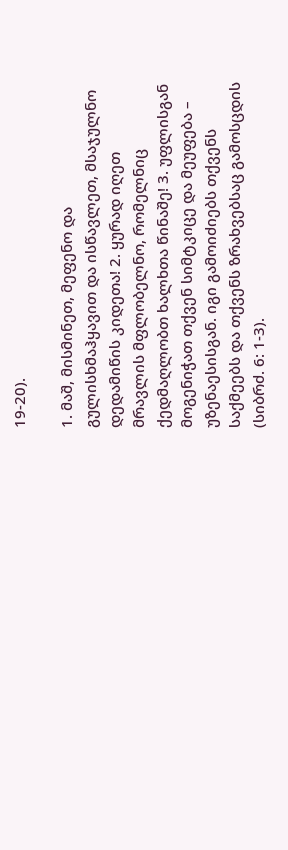19-20).

1. მაშ, მისმინეთ, მეფენო და გულისხმაჰყავით და ისწავლეთ, მსაჯულნო დედამიწის კიდეთა! 2. ყურად იღეთ მრავლის მფლობელნო, რომელნიც ქედმაღლობთ ხალხთა წინაშე! 3. უფლისგან მოგენიჭათ თქვენ სიმტკიცე და მეუფება – უზენაესისგან. იგი გამოიძიებს თქვენს საქმეებს და თქვენს ზრახვებსაც გამოსცდის (სიბრძ. 6: 1-3).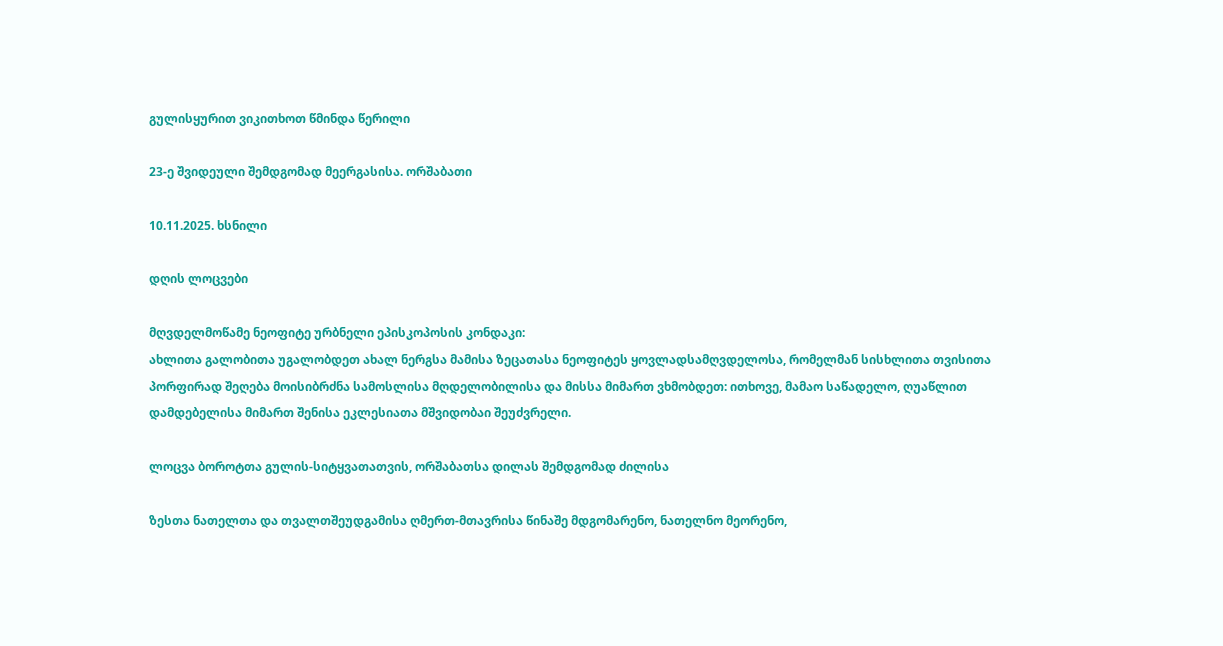გულისყურით ვიკითხოთ წმინდა წერილი

23-ე შვიდეული შემდგომად მეერგასისა. ორშაბათი

10.11.2025. ხსნილი

დღის ლოცვები

მღვდელმოწამე ნეოფიტე ურბნელი ეპისკოპოსის კონდაკი:
ახლითა გალობითა უგალობდეთ ახალ ნერგსა მამისა ზეცათასა ნეოფიტეს ყოვლადსამღვდელოსა, რომელმან სისხლითა თვისითა პორფირად შეღება მოისიბრძნა სამოსლისა მღდელობილისა და მისსა მიმართ ვხმობდეთ: ითხოვე, მამაო საწადელო, ღუაწლით დამდებელისა მიმართ შენისა ეკლესიათა მშვიდობაი შეუძვრელი.

ლოცვა ბოროტთა გულის-სიტყვათათვის, ორშაბათსა დილას შემდგომად ძილისა

ზესთა ნათელთა და თვალთშეუდგამისა ღმერთ-მთავრისა წინაშე მდგომარენო, ნათელნო მეორენო,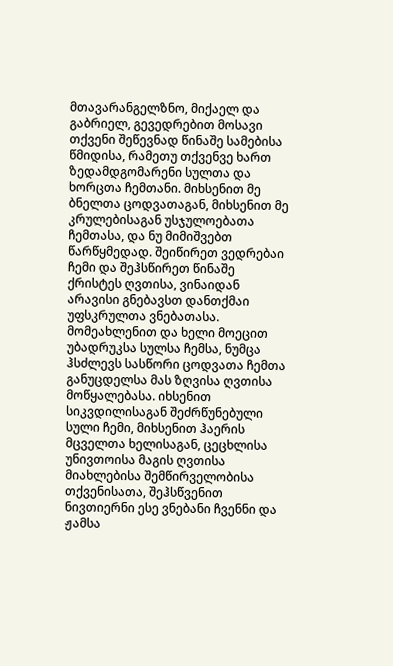მთავარანგელზნო, მიქაელ და გაბრიელ, გევედრებით მოსავი თქვენი შეწევნად წინაშე სამებისა წმიდისა, რამეთუ თქვენვე ხართ ზედამდგომარენი სულთა და ხორცთა ჩემთანი. მიხსენით მე ბნელთა ცოდვათაგან, მიხსენით მე კრულებისაგან უსჯულოებათა ჩემთასა, და ნუ მიმიშვებთ წარწყმედად. შეიწირეთ ვედრებაი ჩემი და შეჰსწირეთ წინაშე ქრისტეს ღვთისა, ვინაიდან არავისი გნებავსთ დანთქმაი უფსკრულთა ვნებათასა. მომეახლენით და ხელი მოეცით უბადრუკსა სულსა ჩემსა, ნუმცა ჰსძლევს სასწორი ცოდვათა ჩემთა განუცდელსა მას ზღვისა ღვთისა მოწყალებასა. იხსენით სიკვდილისაგან შეძრწუნებული სული ჩემი, მიხსენით ჰაერის მცველთა ხელისაგან, ცეცხლისა უნივთოისა მაგის ღვთისა მიახლებისა შემწირველობისა თქვენისათა, შეჰსწვენით ნივთიერნი ესე ვნებანი ჩვენნი და ჟამსა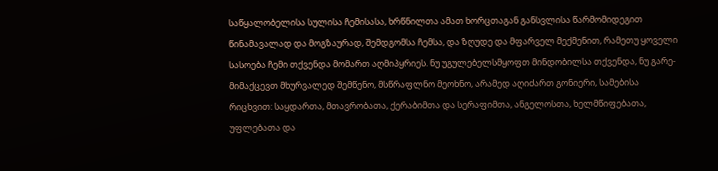საწყალობელისა სულისა ჩემისასა, ხრწნილთა ამათ ხორცთაგან განსვლისა წარმომიდეგით წინამავალად და მოგზაურად, შემდგომსა ჩემსა, და ზღუდე და მფარველ მექმენით, რამეთუ ყოველი სასოება ჩემი თქვენდა მომართ აღმიპყრიეს. ნუ უგულებელსმყოფთ მინდობილსა თქვენდა, ნუ გარე-მიმაქცევთ მხურვალედ შემწენო, მსწრაფლნო მეოხნო, არამედ აღიძართ გონიერი, სამებისა რიცხვით: საყდართა, მთავრობათა, ქერაბიმთა და სერაფიმთა, ანგელოსთა, ხელმწიფებათა, უფლებათა და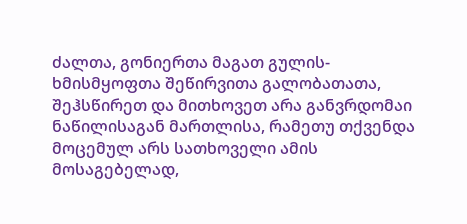ძალთა, გონიერთა მაგათ გულის-ხმისმყოფთა შეწირვითა გალობათათა, შეჰსწირეთ და მითხოვეთ არა განვრდომაი ნაწილისაგან მართლისა, რამეთუ თქვენდა მოცემულ არს სათხოველი ამის მოსაგებელად,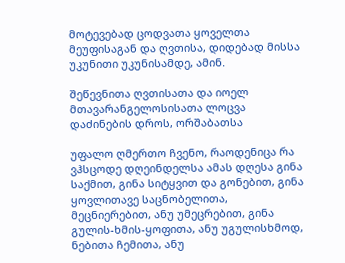მოტევებად ცოდვათა ყოველთა მეუფისაგან და ღვთისა, დიდებად მისსა უკუნითი უკუნისამდე, ამინ.

შეწევნითა ღვთისათა და იოელ მთავარანგელოსისათა ლოცვა დაძინების დროს, ორშაბათსა

უფალო ღმერთო ჩვენო, რაოდენიცა რა ვჰსცოდე დღეინდელსა ამას დღესა გინა საქმით, გინა სიტყვით და გონებით, გინა ყოვლითავე საცნობელითა, მეცნიერებით, ანუ უმეცრებით, გინა გულის-ხმის-ყოფითა, ანუ უგულისხმოდ, ნებითა ჩემითა, ანუ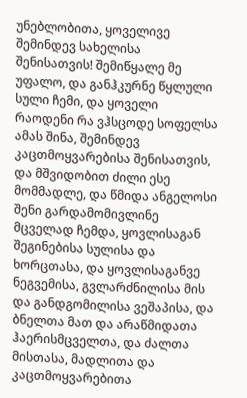უნებლობითა, ყოველივე შემინდევ სახელისა შენისათვის! შემიწყალე მე უფალო, და განჰკურნე წყლული სული ჩემი, და ყოველი რაოდენი რა ვჰსცოდე სოფელსა ამას შინა, შემინდევ კაცთმოყვარებისა შენისათვის, და მშვიდობით ძილი ესე მომმადლე, და წმიდა ანგელოსი შენი გარდამომივლინე მცველად ჩემდა, ყოვლისაგან შეგინებისა სულისა და ხორცთასა, და ყოვლისაგანვე ნეგვემისა, გვლარძნილისა მის და განდგომილისა ვეშაპისა, და ბნელთა მათ და არაწმიდათა ჰაერისმცველთა, და ძალთა მისთასა, მადლითა და კაცთმოყვარებითა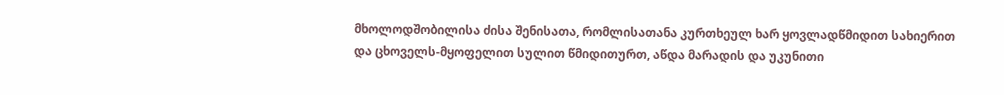მხოლოდშობილისა ძისა შენისათა, რომლისათანა კურთხეულ ხარ ყოვლადწმიდით სახიერით და ცხოველს-მყოფელით სულით წმიდითურთ, აწდა მარადის და უკუნითი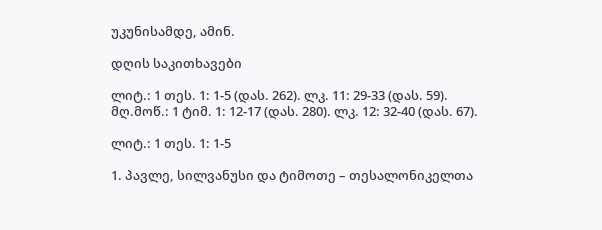უკუნისამდე, ამინ.

დღის საკითხავები

ლიტ.: 1 თეს. 1: 1-5 (დას. 262). ლკ. 11: 29-33 (დას. 59).
მღ.მოწ.: 1 ტიმ. 1: 12-17 (დას. 280). ლკ. 12: 32-40 (დას. 67).

ლიტ.: 1 თეს. 1: 1-5

1. პავლე, სილვანუსი და ტიმოთე – თესალონიკელთა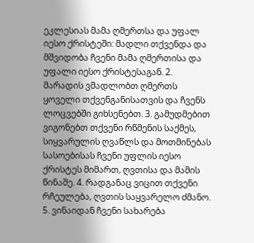ეკლესიას მამა ღმერთსა და უფალ იესო ქრისტეში: მადლი თქვენდა და მშვიდობა ჩვენი მამა ღმერთისა და უფალი იესო ქრისტესაგან. 2. მარადის ვმადლობთ ღმერთს ყოველი თქვენგანისათვის და ჩვენს ლოცვებში გიხსენებთ. 3. გამუდმებით ვიგონებთ თქვენი რწმენის საქმეს, სიყვარულის ღვაწლს და მოთმინებას სასოებისას ჩვენი უფლის იესო ქრისტეს მიმართ, ღვთისა და მამის წინაშე. 4. რადგანაც ვიცით თქვენი რჩეულება, ღვთის საყვარელო ძმანო. 5. ვინაიდან ჩვენი სახარება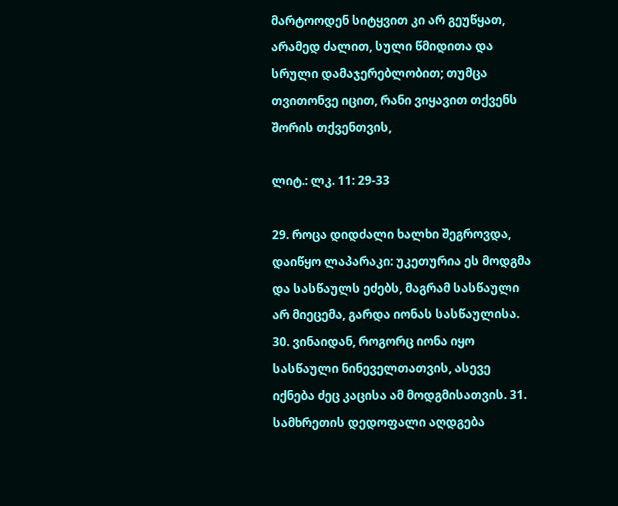მარტოოდენ სიტყვით კი არ გეუწყათ, არამედ ძალით, სული წმიდითა და სრული დამაჯერებლობით; თუმცა თვითონვე იცით, რანი ვიყავით თქვენს შორის თქვენთვის,

ლიტ.: ლკ. 11: 29-33

29. როცა დიდძალი ხალხი შეგროვდა, დაიწყო ლაპარაკი: უკეთურია ეს მოდგმა და სასწაულს ეძებს, მაგრამ სასწაული არ მიეცემა, გარდა იონას სასწაულისა. 30. ვინაიდან, როგორც იონა იყო სასწაული ნინეველთათვის, ასევე იქნება ძეც კაცისა ამ მოდგმისათვის. 31. სამხრეთის დედოფალი აღდგება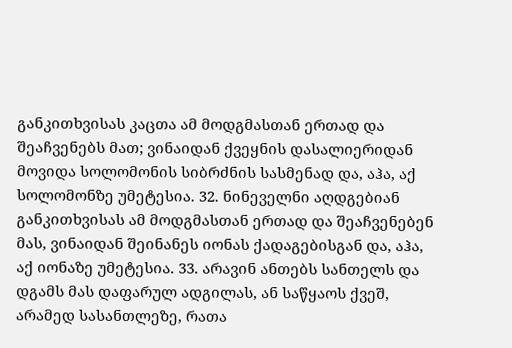განკითხვისას კაცთა ამ მოდგმასთან ერთად და შეაჩვენებს მათ; ვინაიდან ქვეყნის დასალიერიდან მოვიდა სოლომონის სიბრძნის სასმენად და, აჰა, აქ სოლომონზე უმეტესია. 32. ნინეველნი აღდგებიან განკითხვისას ამ მოდგმასთან ერთად და შეაჩვენებენ მას, ვინაიდან შეინანეს იონას ქადაგებისგან და, აჰა, აქ იონაზე უმეტესია. 33. არავინ ანთებს სანთელს და დგამს მას დაფარულ ადგილას, ან საწყაოს ქვეშ, არამედ სასანთლეზე, რათა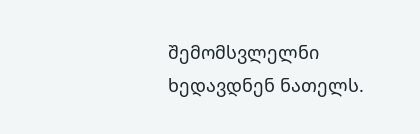შემომსვლელნი ხედავდნენ ნათელს.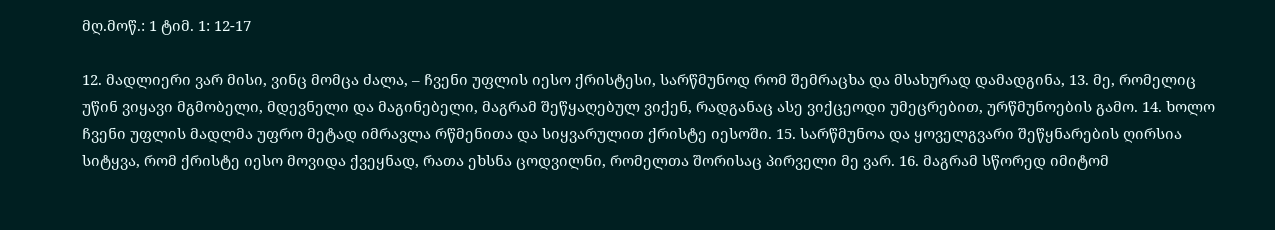მღ.მოწ.: 1 ტიმ. 1: 12-17

12. მადლიერი ვარ მისი, ვინც მომცა ძალა, – ჩვენი უფლის იესო ქრისტესი, სარწმუნოდ რომ შემრაცხა და მსახურად დამადგინა, 13. მე, რომელიც უწინ ვიყავი მგმობელი, მდევნელი და მაგინებელი, მაგრამ შეწყაღებულ ვიქენ, რადგანაც ასე ვიქცეოდი უმეცრებით, ურწმუნოების გამო. 14. ხოლო ჩვენი უფლის მადლმა უფრო მეტად იმრავლა რწმენითა და სიყვარულით ქრისტე იესოში. 15. სარწმუნოა და ყოველგვარი შეწყნარების ღირსია სიტყვა, რომ ქრისტე იესო მოვიდა ქვეყნად, რათა ეხსნა ცოდვილნი, რომელთა შორისაც პირველი მე ვარ. 16. მაგრამ სწორედ იმიტომ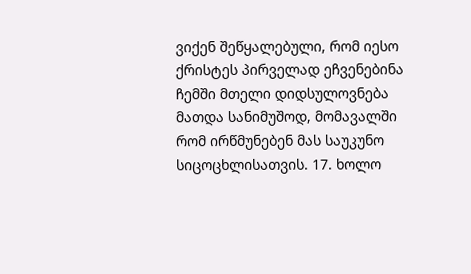ვიქენ შეწყალებული, რომ იესო ქრისტეს პირველად ეჩვენებინა ჩემში მთელი დიდსულოვნება მათდა სანიმუშოდ, მომავალში რომ ირწმუნებენ მას საუკუნო სიცოცხლისათვის. 17. ხოლო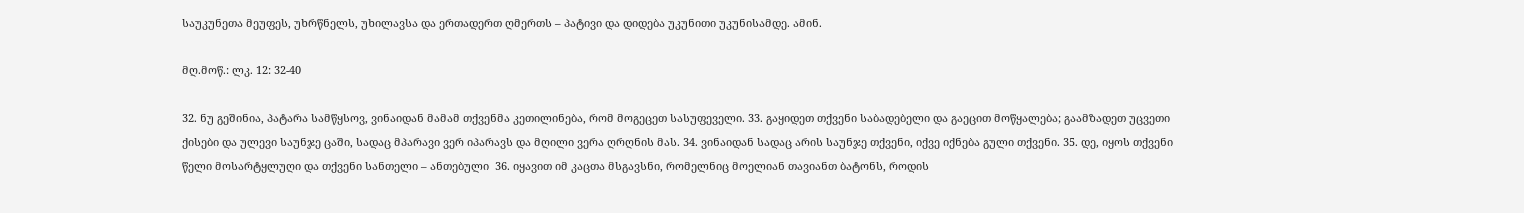საუკუნეთა მეუფეს, უხრწნელს, უხილავსა და ერთადერთ ღმერთს – პატივი და დიდება უკუნითი უკუნისამდე. ამინ.

მღ.მოწ.: ლკ. 12: 32-40

32. ნუ გეშინია, პატარა სამწყსოვ, ვინაიდან მამამ თქვენმა კეთილინება, რომ მოგეცეთ სასუფეველი. 33. გაყიდეთ თქვენი საბადებელი და გაეცით მოწყალება; გაამზადეთ უცვეთი ქისები და ულევი საუნჯე ცაში, სადაც მპარავი ვერ იპარავს და მღილი ვერა ღრღნის მას. 34. ვინაიდან სადაც არის საუნჯე თქვენი, იქვე იქნება გული თქვენი. 35. დე, იყოს თქვენი წელი მოსარტყლუღი და თქვენი სანთელი – ანთებული  36. იყავით იმ კაცთა მსგავსნი, რომელნიც მოელიან თავიანთ ბატონს, როდის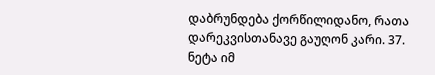დაბრუნდება ქორწილიდანო, რათა დარეკვისთანავე გაუღონ კარი. 37. ნეტა იმ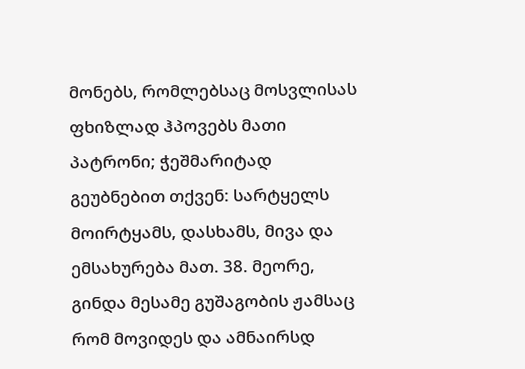მონებს, რომლებსაც მოსვლისას ფხიზლად ჰპოვებს მათი პატრონი; ჭეშმარიტად გეუბნებით თქვენ: სარტყელს მოირტყამს, დასხამს, მივა და ემსახურება მათ. 38. მეორე, გინდა მესამე გუშაგობის ჟამსაც რომ მოვიდეს და ამნაირსდ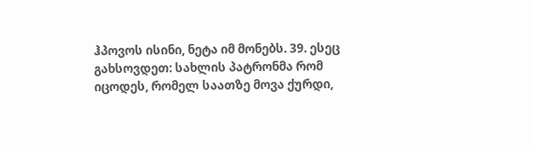ჰპოვოს ისინი, ნეტა იმ მონებს. 39. ესეც გახსოვდეთ: სახლის პატრონმა რომ იცოდეს, რომელ საათზე მოვა ქურდი,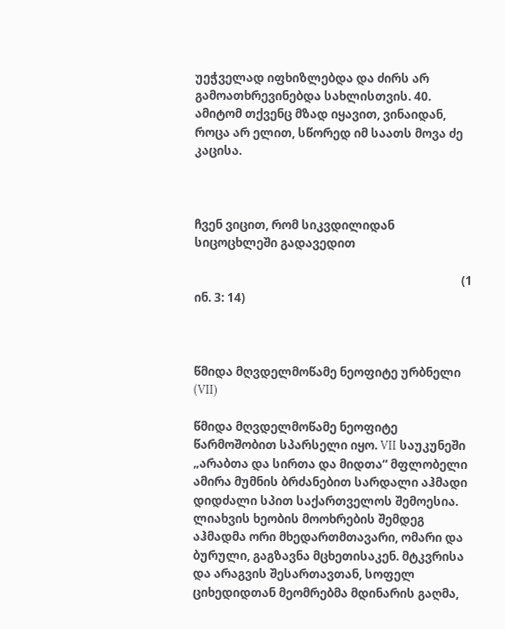უეჭველად იფხიზლებდა და ძირს არ გამოათხრევინებდა სახლისთვის. 40. ამიტომ თქვენც მზად იყავით, ვინაიდან, როცა არ ელით, სწორედ იმ საათს მოვა ძე კაცისა.



ჩვენ ვიცით, რომ სიკვდილიდან სიცოცხლეში გადავედით

                                                                                         (1 ინ. 3: 14)



წმიდა მღვდელმოწამე ნეოფიტე ურბნელი (VII)

წმიდა მღვდელმოწამე ნეოფიტე წარმოშობით სპარსელი იყო. VII საუკუნეში „არაბთა და სირთა და მიდთა“ მფლობელი ამირა მუმნის ბრძანებით სარდალი აჰმადი დიდძალი სპით საქართველოს შემოესია. ლიახვის ხეობის მოოხრების შემდეგ აჰმადმა ორი მხედართმთავარი, ომარი და ბურული, გაგზავნა მცხეთისაკენ. მტკვრისა და არაგვის შესართავთან, სოფელ ციხედიდთან მეომრებმა მდინარის გაღმა,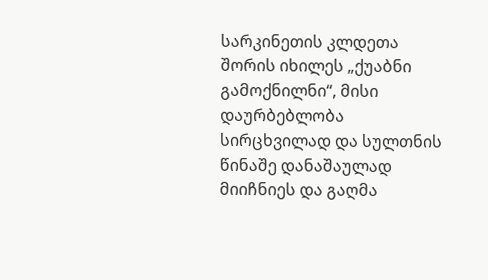სარკინეთის კლდეთა შორის იხილეს „ქუაბნი გამოქნილნი“, მისი დაურბებლობა სირცხვილად და სულთნის წინაშე დანაშაულად მიიჩნიეს და გაღმა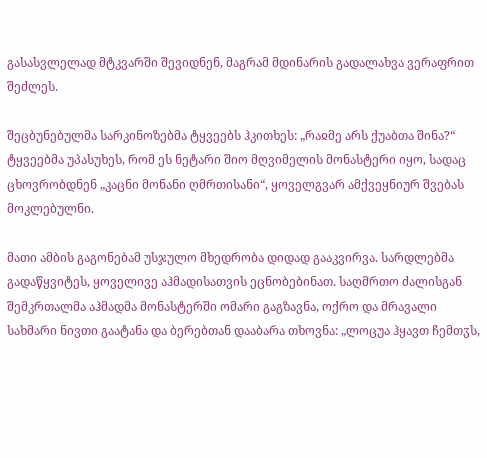გასასვლელად მტკვარში შევიდნენ, მაგრამ მდინარის გადალახვა ვერაფრით შეძლეს.

შეცბუნებულმა სარკინოზებმა ტყვეებს ჰკითხეს: „რაჲმე არს ქუაბთა შინა?“ ტყვეებმა უპასუხეს, რომ ეს ნეტარი შიო მღვიმელის მონასტერი იყო, სადაც ცხოვრობდნენ „კაცნი მონანი ღმრთისანი“, ყოველგვარ ამქვეყნიურ შვებას მოკლებულნი.

მათი ამბის გაგონებამ უსჯულო მხედრობა დიდად გააკვირვა. სარდლებმა გადაწყვიტეს, ყოველივე აჰმადისათვის ეცნობებინათ. საღმრთო ძალისგან შემკრთალმა აჰმადმა მონასტერში ომარი გაგზავნა, ოქრო და მრავალი სახმარი ნივთი გაატანა და ბერებთან დააბარა თხოვნა: „ლოცუა ჰყავთ ჩემთჳს,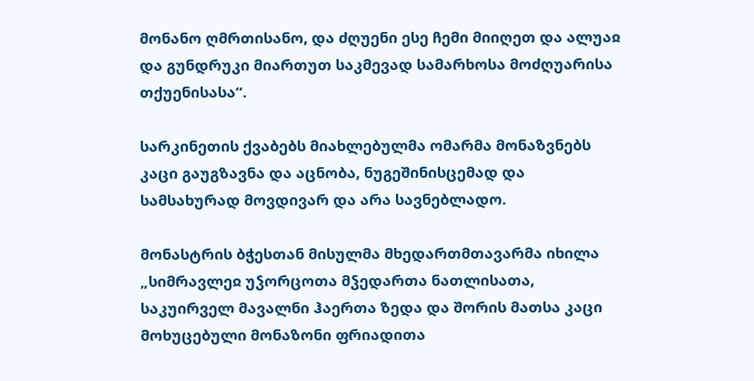მონანო ღმრთისანო, და ძღუენი ესე ჩემი მიიღეთ და ალუაჲ და გუნდრუკი მიართუთ საკმევად სამარხოსა მოძღუარისა თქუენისასა“.

სარკინეთის ქვაბებს მიახლებულმა ომარმა მონაზვნებს კაცი გაუგზავნა და აცნობა, ნუგეშინისცემად და სამსახურად მოვდივარ და არა სავნებლადო.

მონასტრის ბჭესთან მისულმა მხედართმთავარმა იხილა „სიმრავლეჲ უჴორცოთა მჴედართა ნათლისათა, საკუირველ მავალნი ჰაერთა ზედა და შორის მათსა კაცი მოხუცებული მონაზონი ფრიადითა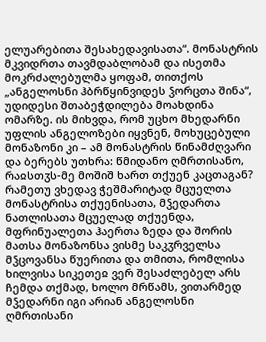ელუარებითა შესახედავისათა“. მონასტრის მკვიდრთა თავმდაბლობამ და ისეთმა მოკრძალებულმა ყოფამ, თითქოს „ანგელოსნი ჰბრწყინვიდეს ჴორცთა შინა“, უდიდესი შთაბეჭდილება მოახდინა ომარზე. ის მიხვდა, რომ უცხო მხედარნი უფლის ანგელოზები იყვნენ, მოხუცებული მონაზონი კი – ამ მონასტრის წინამძღვარი და ბერებს უთხრა: წმიდანო ღმრთისანო, რაჲსთჳს-მე მოშიშ ხართ თქუენ კაცთაგან? რამეთუ ვხედავ ჭეშმარიტად მცუელთა მონასტრისა თქუენისათა, მჴედართა ნათლისათა მცუელად თქუენდა, მფრინუალეთა ჰაერთა ზედა და შორის მათსა მონაზონსა ვისმე საკჳრველსა მჴცოვანსა წუერითა და თმითა, რომლისა ხილვისა სიკეთეჲ ვერ შესაძლებელ არს ჩემდა თქმად, ხოლო მრწამს, ვითარმედ მჴედარნი იგი არიან ანგელოსნი ღმრთისანი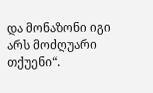და მონაზონი იგი არს მოძღუარი თქუენი“.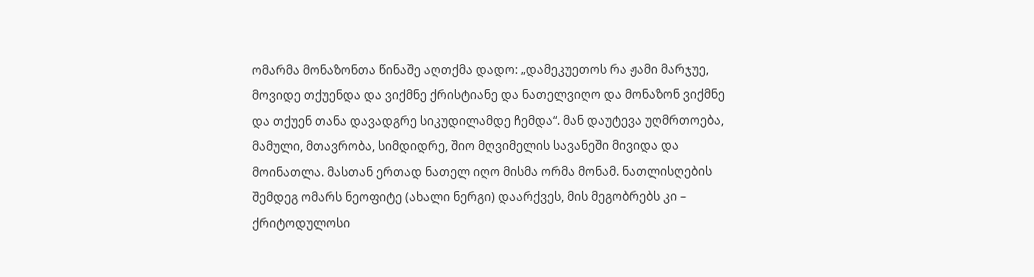ომარმა მონაზონთა წინაშე აღთქმა დადო: „დამეკუეთოს რა ჟამი მარჯუე, მოვიდე თქუენდა და ვიქმნე ქრისტიანე და ნათელვიღო და მონაზონ ვიქმნე და თქუენ თანა დავადგრე სიკუდილამდე ჩემდა“. მან დაუტევა უღმრთოება, მამული, მთავრობა, სიმდიდრე, შიო მღვიმელის სავანეში მივიდა და მოინათლა. მასთან ერთად ნათელ იღო მისმა ორმა მონამ. ნათლისღების შემდეგ ომარს ნეოფიტე (ახალი ნერგი) დაარქვეს, მის მეგობრებს კი – ქრიტოდულოსი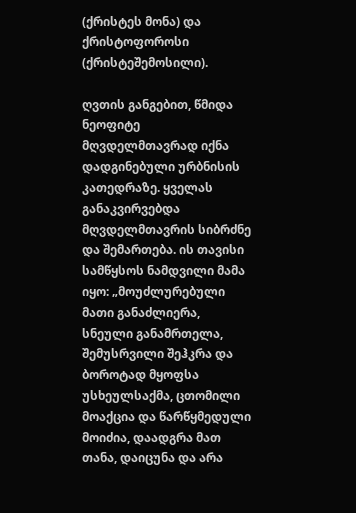(ქრისტეს მონა) და ქრისტოფოროსი (ქრისტეშემოსილი).

ღვთის განგებით, წმიდა ნეოფიტე მღვდელმთავრად იქნა დადგინებული ურბნისის კათედრაზე. ყველას განაკვირვებდა მღვდელმთავრის სიბრძნე და შემართება. ის თავისი სამწყსოს ნამდვილი მამა იყო: „მოუძლურებული მათი განაძლიერა, სნეული განამრთელა, შემუსრვილი შეჰკრა და ბოროტად მყოფსა უსხეულსაქმა, ცთომილი მოაქცია და წარწყმედული მოიძია, დაადგრა მათ თანა, დაიცუნა და არა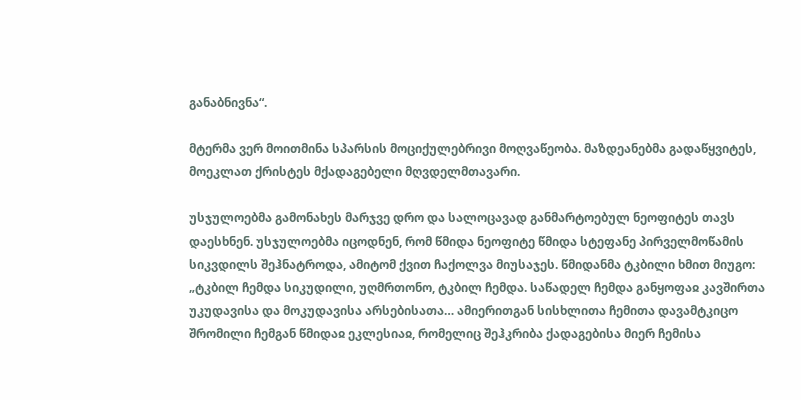განაბნივნა“.

მტერმა ვერ მოითმინა სპარსის მოციქულებრივი მოღვაწეობა. მაზდეანებმა გადაწყვიტეს, მოეკლათ ქრისტეს მქადაგებელი მღვდელმთავარი.

უსჯულოებმა გამონახეს მარჯვე დრო და სალოცავად განმარტოებულ ნეოფიტეს თავს დაესხნენ. უსჯულოებმა იცოდნენ, რომ წმიდა ნეოფიტე წმიდა სტეფანე პირველმოწამის სიკვდილს შეჰნატროდა, ამიტომ ქვით ჩაქოლვა მიუსაჯეს. წმიდანმა ტკბილი ხმით მიუგო: „ტკბილ ჩემდა სიკუდილი, უღმრთონო, ტკბილ ჩემდა. საწადელ ჩემდა განყოფაჲ კავშირთა უკუდავისა და მოკუდავისა არსებისათა… ამიერითგან სისხლითა ჩემითა დავამტკიცო შრომილი ჩემგან წმიდაჲ ეკლესიაჲ, რომელიც შეჰკრიბა ქადაგებისა მიერ ჩემისა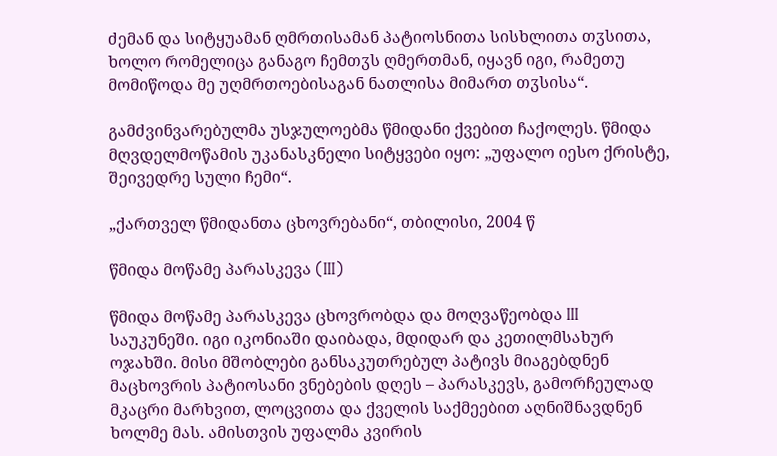ძემან და სიტყუამან ღმრთისამან პატიოსნითა სისხლითა თჳსითა, ხოლო რომელიცა განაგო ჩემთჳს ღმერთმან, იყავნ იგი, რამეთუ მომიწოდა მე უღმრთოებისაგან ნათლისა მიმართ თჳსისა“.

გამძვინვარებულმა უსჯულოებმა წმიდანი ქვებით ჩაქოლეს. წმიდა მღვდელმოწამის უკანასკნელი სიტყვები იყო: „უფალო იესო ქრისტე, შეივედრე სული ჩემი“.

„ქართველ წმიდანთა ცხოვრებანი“, თბილისი, 2004 წ

წმიდა მოწამე პარასკევა (III)

წმიდა მოწამე პარასკევა ცხოვრობდა და მოღვაწეობდა III საუკუნეში. იგი იკონიაში დაიბადა, მდიდარ და კეთილმსახურ ოჯახში. მისი მშობლები განსაკუთრებულ პატივს მიაგებდნენ მაცხოვრის პატიოსანი ვნებების დღეს – პარასკევს, გამორჩეულად მკაცრი მარხვით, ლოცვითა და ქველის საქმეებით აღნიშნავდნენ ხოლმე მას. ამისთვის უფალმა კვირის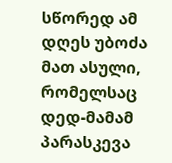სწორედ ამ დღეს უბოძა მათ ასული, რომელსაც დედ-მამამ პარასკევა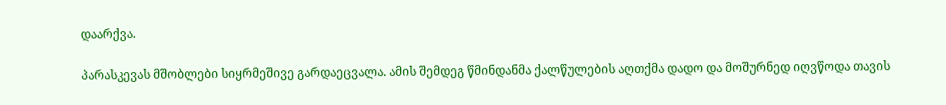დაარქვა.

პარასკევას მშობლები სიყრმეშივე გარდაეცვალა. ამის შემდეგ წმინდანმა ქალწულების აღთქმა დადო და მოშურნედ იღვწოდა თავის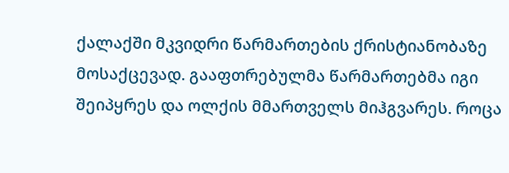ქალაქში მკვიდრი წარმართების ქრისტიანობაზე მოსაქცევად. გააფთრებულმა წარმართებმა იგი შეიპყრეს და ოლქის მმართველს მიჰგვარეს. როცა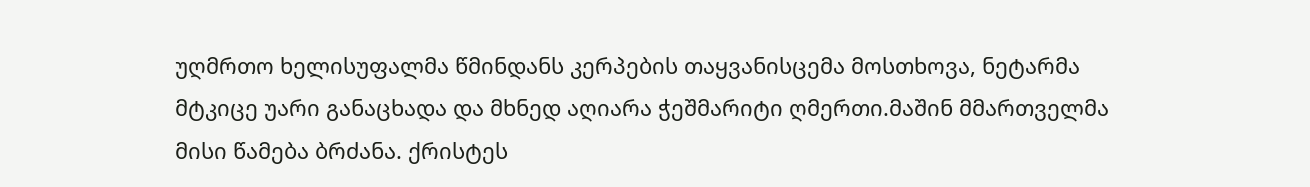უღმრთო ხელისუფალმა წმინდანს კერპების თაყვანისცემა მოსთხოვა, ნეტარმა მტკიცე უარი განაცხადა და მხნედ აღიარა ჭეშმარიტი ღმერთი.მაშინ მმართველმა მისი წამება ბრძანა. ქრისტეს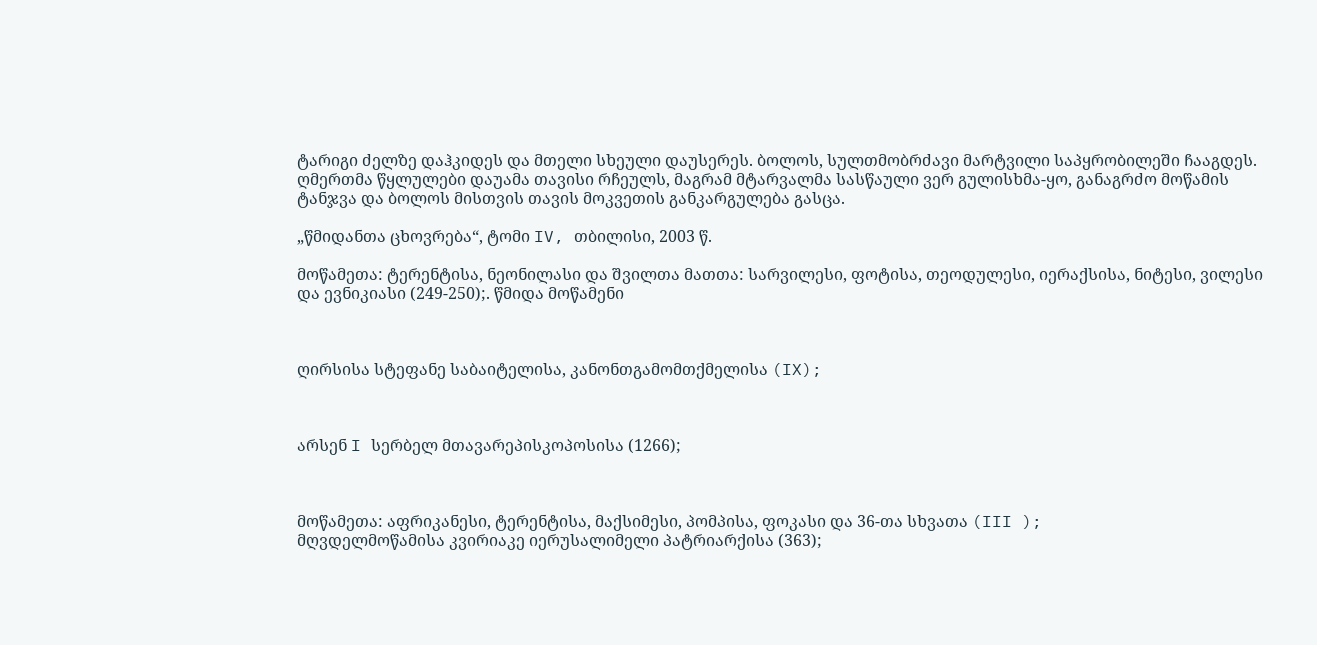ტარიგი ძელზე დაჰკიდეს და მთელი სხეული დაუსერეს. ბოლოს, სულთმობრძავი მარტვილი საპყრობილეში ჩააგდეს. ღმერთმა წყლულები დაუამა თავისი რჩეულს, მაგრამ მტარვალმა სასწაული ვერ გულისხმა-ყო, განაგრძო მოწამის ტანჯვა და ბოლოს მისთვის თავის მოკვეთის განკარგულება გასცა.

„წმიდანთა ცხოვრება“, ტომი IV, თბილისი, 2003 წ.

მოწამეთა: ტერენტისა, ნეონილასი და შვილთა მათთა: სარვილესი, ფოტისა, თეოდულესი, იერაქსისა, ნიტესი, ვილესი და ევნიკიასი (249-250);. წმიდა მოწამენი



ღირსისა სტეფანე საბაიტელისა, კანონთგამომთქმელისა (IX);



არსენ I სერბელ მთავარეპისკოპოსისა (1266);



მოწამეთა: აფრიკანესი, ტერენტისა, მაქსიმესი, პომპისა, ფოკასი და 36-თა სხვათა (III );
მღვდელმოწამისა კვირიაკე იერუსალიმელი პატრიარქისა (363);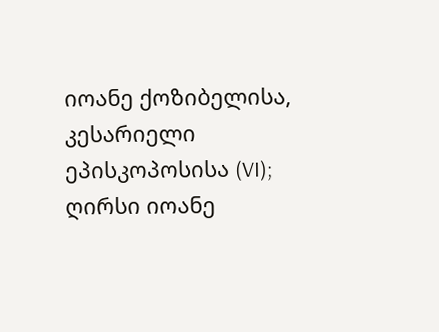იოანე ქოზიბელისა, კესარიელი ეპისკოპოსისა (VI);
ღირსი იოანე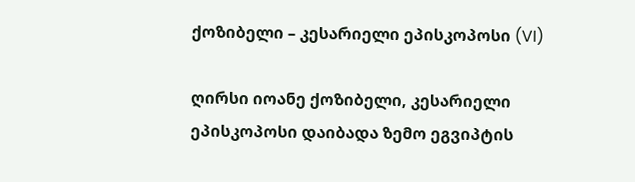ქოზიბელი – კესარიელი ეპისკოპოსი (VI)

ღირსი იოანე ქოზიბელი, კესარიელი ეპისკოპოსი დაიბადა ზემო ეგვიპტის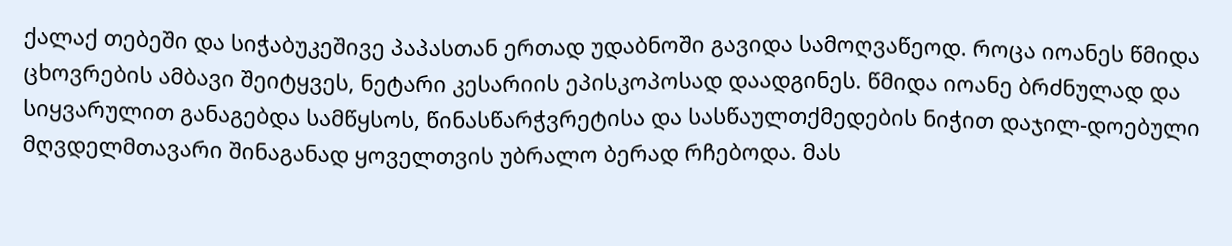ქალაქ თებეში და სიჭაბუკეშივე პაპასთან ერთად უდაბნოში გავიდა სამოღვაწეოდ. როცა იოანეს წმიდა ცხოვრების ამბავი შეიტყვეს, ნეტარი კესარიის ეპისკოპოსად დაადგინეს. წმიდა იოანე ბრძნულად და სიყვარულით განაგებდა სამწყსოს, წინასწარჭვრეტისა და სასწაულთქმედების ნიჭით დაჯილ-დოებული მღვდელმთავარი შინაგანად ყოველთვის უბრალო ბერად რჩებოდა. მას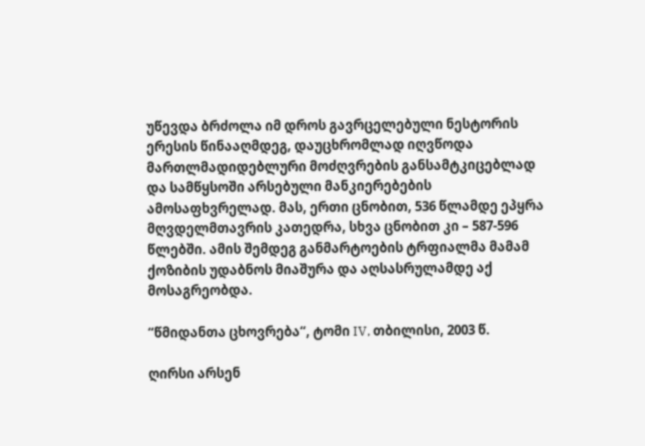უწევდა ბრძოლა იმ დროს გავრცელებული ნესტორის ერესის წინააღმდეგ, დაუცხრომლად იღვწოდა მართლმადიდებლური მოძღვრების განსამტკიცებლად და სამწყსოში არსებული მანკიერებების ამოსაფხვრელად. მას, ერთი ცნობით, 536 წლამდე ეპყრა მღვდელმთავრის კათედრა, სხვა ცნობით კი – 587-596 წლებში. ამის შემდეგ განმარტოების ტრფიალმა მამამ ქოზიბის უდაბნოს მიაშურა და აღსასრულამდე აქ მოსაგრეობდა.

“წმიდანთა ცხოვრება“, ტომი IV, თბილისი, 2003 წ.

ღირსი არსენ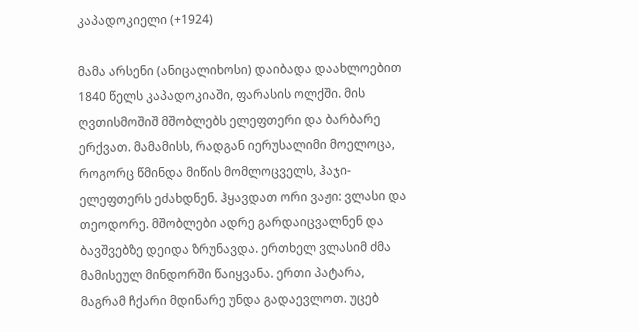კაპადოკიელი (+1924)

მამა არსენი (ანიცალიხოსი) დაიბადა დაახლოებით 1840 წელს კაპადოკიაში, ფარასის ოლქში. მის ღვთისმოშიშ მშობლებს ელეფთერი და ბარბარე ერქვათ. მამამისს, რადგან იერუსალიმი მოელოცა, როგორც წმინდა მიწის მომლოცველს, ჰაჯი-ელეფთერს ეძახდნენ. ჰყავდათ ორი ვაჟი: ვლასი და თეოდორე. მშობლები ადრე გარდაიცვალნენ და ბავშვებზე დეიდა ზრუნავდა. ერთხელ ვლასიმ ძმა მამისეულ მინდორში წაიყვანა. ერთი პატარა, მაგრამ ჩქარი მდინარე უნდა გადაევლოთ. უცებ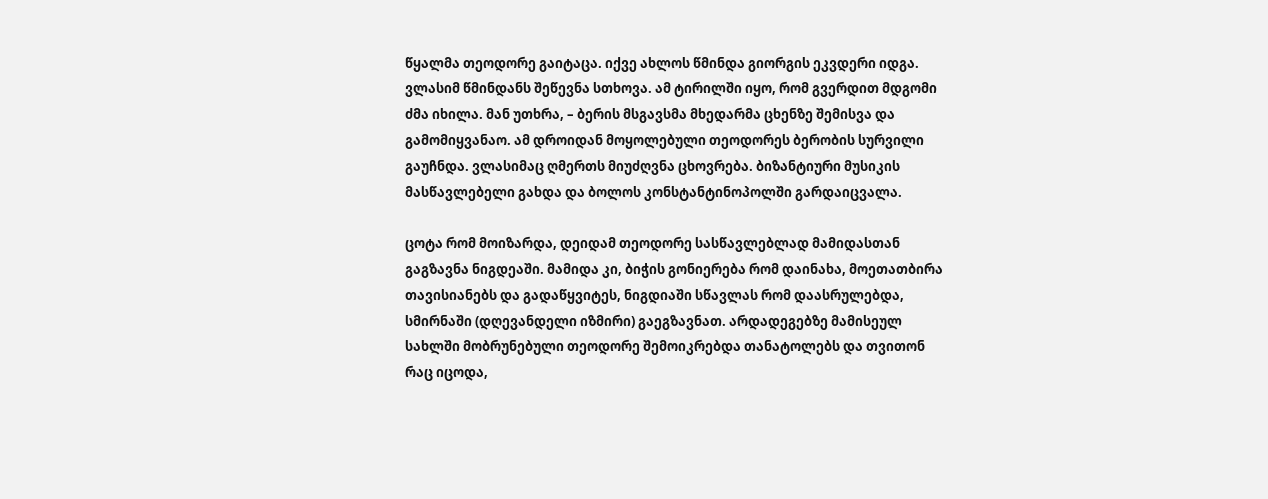წყალმა თეოდორე გაიტაცა. იქვე ახლოს წმინდა გიორგის ეკვდერი იდგა. ვლასიმ წმინდანს შეწევნა სთხოვა. ამ ტირილში იყო, რომ გვერდით მდგომი ძმა იხილა. მან უთხრა, – ბერის მსგავსმა მხედარმა ცხენზე შემისვა და გამომიყვანაო. ამ დროიდან მოყოლებული თეოდორეს ბერობის სურვილი გაუჩნდა. ვლასიმაც ღმერთს მიუძღვნა ცხოვრება. ბიზანტიური მუსიკის მასწავლებელი გახდა და ბოლოს კონსტანტინოპოლში გარდაიცვალა.

ცოტა რომ მოიზარდა, დეიდამ თეოდორე სასწავლებლად მამიდასთან გაგზავნა ნიგდეაში. მამიდა კი, ბიჭის გონიერება რომ დაინახა, მოეთათბირა თავისიანებს და გადაწყვიტეს, ნიგდიაში სწავლას რომ დაასრულებდა, სმირნაში (დღევანდელი იზმირი) გაეგზავნათ. არდადეგებზე მამისეულ სახლში მობრუნებული თეოდორე შემოიკრებდა თანატოლებს და თვითონ რაც იცოდა,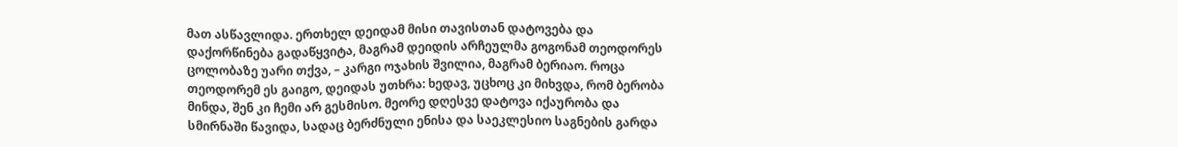მათ ასწავლიდა. ერთხელ დეიდამ მისი თავისთან დატოვება და დაქორწინება გადაწყვიტა, მაგრამ დეიდის არჩეულმა გოგონამ თეოდორეს ცოლობაზე უარი თქვა, – კარგი ოჯახის შვილია, მაგრამ ბერიაო. როცა თეოდორემ ეს გაიგო, დეიდას უთხრა: ხედავ, უცხოც კი მიხვდა, რომ ბერობა მინდა, შენ კი ჩემი არ გესმისო. მეორე დღესვე დატოვა იქაურობა და სმირნაში წავიდა, სადაც ბერძნული ენისა და საეკლესიო საგნების გარდა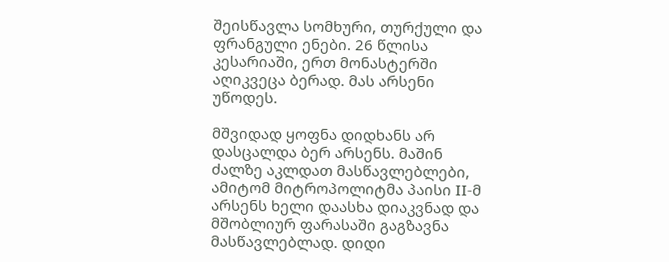შეისწავლა სომხური, თურქული და ფრანგული ენები. 26 წლისა კესარიაში, ერთ მონასტერში აღიკვეცა ბერად. მას არსენი უწოდეს.

მშვიდად ყოფნა დიდხანს არ დასცალდა ბერ არსენს. მაშინ ძალზე აკლდათ მასწავლებლები, ამიტომ მიტროპოლიტმა პაისი II-მ არსენს ხელი დაასხა დიაკვნად და მშობლიურ ფარასაში გაგზავნა მასწავლებლად. დიდი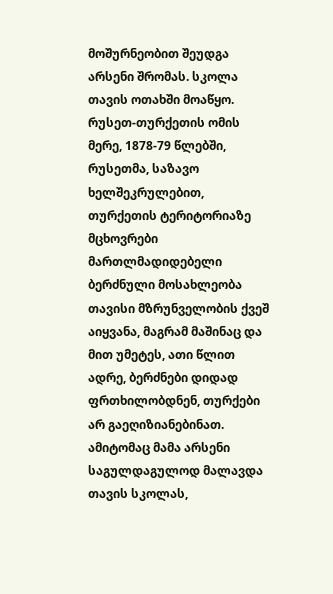მოშურნეობით შეუდგა არსენი შრომას. სკოლა თავის ოთახში მოაწყო. რუსეთ-თურქეთის ომის მერე, 1878-79 წლებში, რუსეთმა, საზავო ხელშეკრულებით, თურქეთის ტერიტორიაზე მცხოვრები მართლმადიდებელი ბერძნული მოსახლეობა თავისი მზრუნველობის ქვეშ აიყვანა, მაგრამ მაშინაც და მით უმეტეს, ათი წლით ადრე, ბერძნები დიდად ფრთხილობდნენ, თურქები არ გაეღიზიანებინათ. ამიტომაც მამა არსენი საგულდაგულოდ მალავდა თავის სკოლას,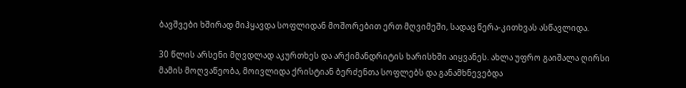ბავშვები ხშირად მიჰყავდა სოფლიდან მოშორებით ერთ მღვიმეში, სადაც წერა-კითხვას ასწავლიდა.

30 წლის არსენი მღვდლად აკურთხეს და არქიმანდრიტის ხარისხში აიყვანეს. ახლა უფრო გაიშალა ღირსი მამის მოღვაწეობა, მოივლიდა ქრისტიან ბერძენთა სოფლებს და განამხნევებდა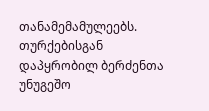თანამემამულეებს. თურქებისგან დაპყრობილ ბერძენთა უნუგეშო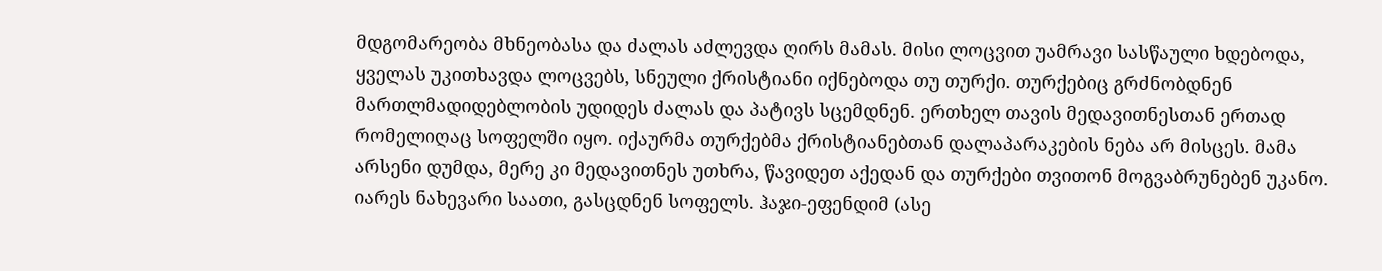მდგომარეობა მხნეობასა და ძალას აძლევდა ღირს მამას. მისი ლოცვით უამრავი სასწაული ხდებოდა, ყველას უკითხავდა ლოცვებს, სნეული ქრისტიანი იქნებოდა თუ თურქი. თურქებიც გრძნობდნენ მართლმადიდებლობის უდიდეს ძალას და პატივს სცემდნენ. ერთხელ თავის მედავითნესთან ერთად რომელიღაც სოფელში იყო. იქაურმა თურქებმა ქრისტიანებთან დალაპარაკების ნება არ მისცეს. მამა არსენი დუმდა, მერე კი მედავითნეს უთხრა, წავიდეთ აქედან და თურქები თვითონ მოგვაბრუნებენ უკანო. იარეს ნახევარი საათი, გასცდნენ სოფელს. ჰაჯი-ეფენდიმ (ასე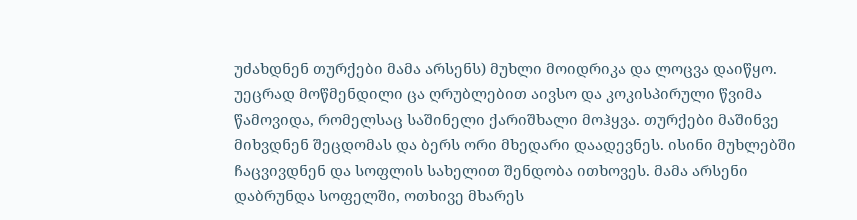უძახდნენ თურქები მამა არსენს) მუხლი მოიდრიკა და ლოცვა დაიწყო. უეცრად მოწმენდილი ცა ღრუბლებით აივსო და კოკისპირული წვიმა წამოვიდა, რომელსაც საშინელი ქარიშხალი მოჰყვა. თურქები მაშინვე მიხვდნენ შეცდომას და ბერს ორი მხედარი დაადევნეს. ისინი მუხლებში ჩაცვივდნენ და სოფლის სახელით შენდობა ითხოვეს. მამა არსენი დაბრუნდა სოფელში, ოთხივე მხარეს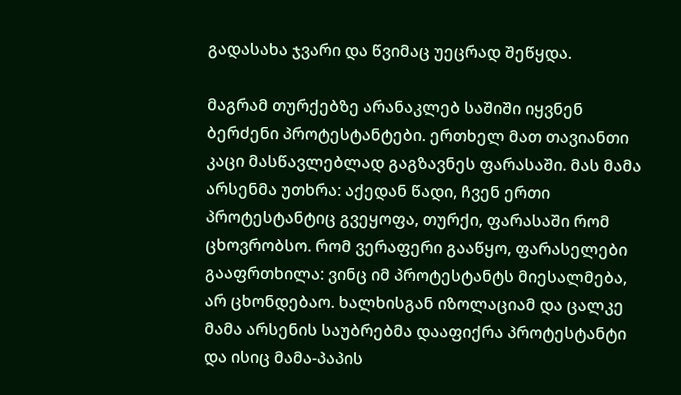გადასახა ჯვარი და წვიმაც უეცრად შეწყდა.

მაგრამ თურქებზე არანაკლებ საშიში იყვნენ ბერძენი პროტესტანტები. ერთხელ მათ თავიანთი კაცი მასწავლებლად გაგზავნეს ფარასაში. მას მამა არსენმა უთხრა: აქედან წადი, ჩვენ ერთი პროტესტანტიც გვეყოფა, თურქი, ფარასაში რომ ცხოვრობსო. რომ ვერაფერი გააწყო, ფარასელები გააფრთხილა: ვინც იმ პროტესტანტს მიესალმება, არ ცხონდებაო. ხალხისგან იზოლაციამ და ცალკე მამა არსენის საუბრებმა დააფიქრა პროტესტანტი და ისიც მამა-პაპის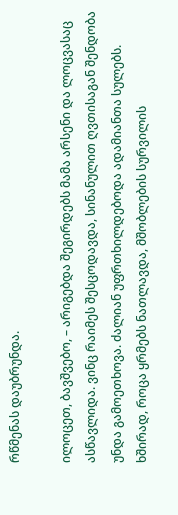რწმენას დაუბრუნდა.

ილოცეთ, ბავშვებო, – არიგებდა შეგირდებს მამა არსენი და ლოცვასაც ასწავლიდა. ვინც რაიმეს შესცოდავდა, სინანულით ღვთისაგან შენდობა უნდა გამოეთხოვა. ძალიან უფრთხილდებოდა ადამიანთა სულებს. ხშირად, როცა ყრმებს ნათლავდა, მშობლების სურვილის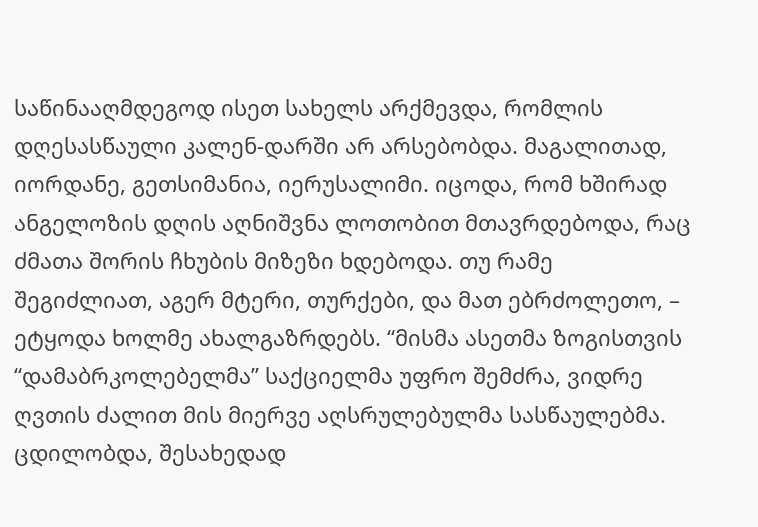საწინააღმდეგოდ ისეთ სახელს არქმევდა, რომლის დღესასწაული კალენ-დარში არ არსებობდა. მაგალითად, იორდანე, გეთსიმანია, იერუსალიმი. იცოდა, რომ ხშირად ანგელოზის დღის აღნიშვნა ლოთობით მთავრდებოდა, რაც ძმათა შორის ჩხუბის მიზეზი ხდებოდა. თუ რამე შეგიძლიათ, აგერ მტერი, თურქები, და მათ ებრძოლეთო, – ეტყოდა ხოლმე ახალგაზრდებს. “მისმა ასეთმა ზოგისთვის “დამაბრკოლებელმა” საქციელმა უფრო შემძრა, ვიდრე ღვთის ძალით მის მიერვე აღსრულებულმა სასწაულებმა. ცდილობდა, შესახედად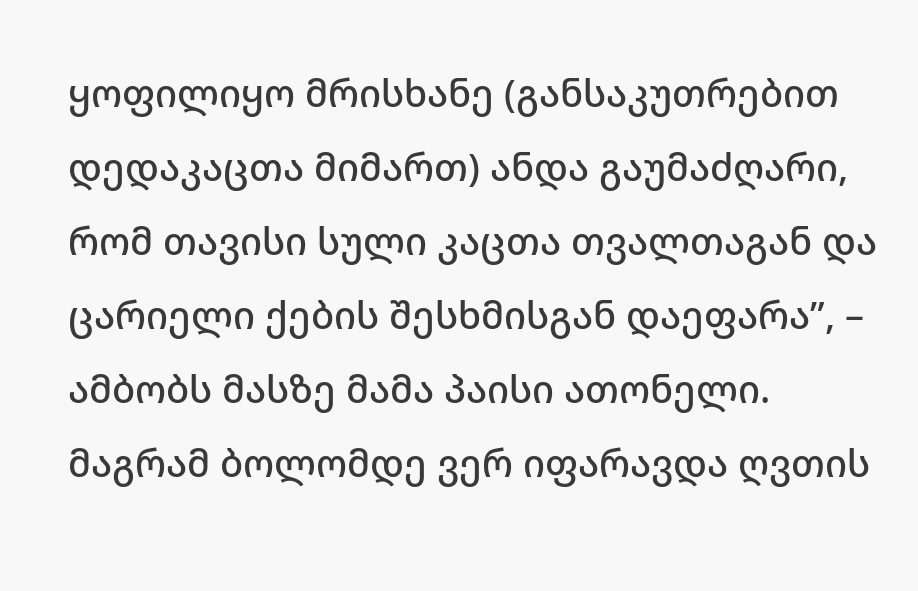ყოფილიყო მრისხანე (განსაკუთრებით დედაკაცთა მიმართ) ანდა გაუმაძღარი, რომ თავისი სული კაცთა თვალთაგან და ცარიელი ქების შესხმისგან დაეფარა”, – ამბობს მასზე მამა პაისი ათონელი. მაგრამ ბოლომდე ვერ იფარავდა ღვთის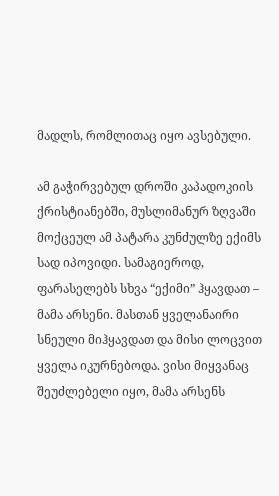მადლს, რომლითაც იყო ავსებული.

ამ გაჭირვებულ დროში კაპადოკიის ქრისტიანებში, მუსლიმანურ ზღვაში მოქცეულ ამ პატარა კუნძულზე ექიმს სად იპოვიდი. სამაგიეროდ, ფარასელებს სხვა “ექიმი” ჰყავდათ – მამა არსენი. მასთან ყველანაირი სნეული მიჰყავდათ და მისი ლოცვით ყველა იკურნებოდა. ვისი მიყვანაც შეუძლებელი იყო, მამა არსენს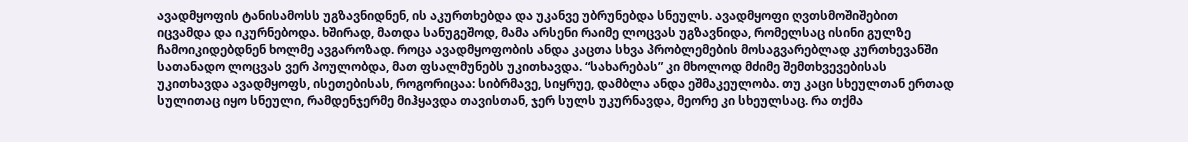ავადმყოფის ტანისამოსს უგზავნიდნენ, ის აკურთხებდა და უკანვე უბრუნებდა სნეულს. ავადმყოფი ღვთსმოშიშებით იცვამდა და იკურნებოდა. ხშირად, მათდა სანუგეშოდ, მამა არსენი რაიმე ლოცვას უგზავნიდა, რომელსაც ისინი გულზე ჩამოიკიდებდნენ ხოლმე ავგაროზად. როცა ავადმყოფობის ანდა კაცთა სხვა პრობლემების მოსაგვარებლად კურთხევანში სათანადო ლოცვას ვერ პოულობდა, მათ ფსალმუნებს უკითხავდა. “სახარებას” კი მხოლოდ მძიმე შემთხვევებისას უკითხავდა ავადმყოფს, ისეთებისას, როგორიცაა: სიბრმავე, სიყრუე, დამბლა ანდა ეშმაკეულობა. თუ კაცი სხეულთან ერთად სულითაც იყო სნეული, რამდენჯერმე მიჰყავდა თავისთან, ჯერ სულს უკურნავდა, მეორე კი სხეულსაც. რა თქმა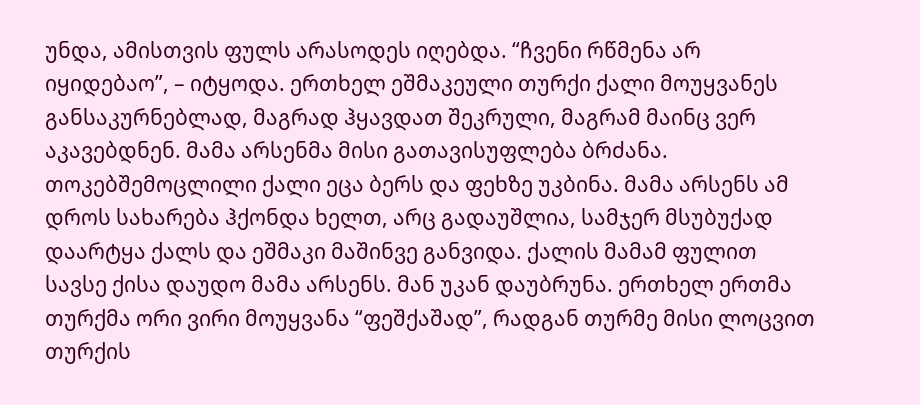უნდა, ამისთვის ფულს არასოდეს იღებდა. “ჩვენი რწმენა არ იყიდებაო”, – იტყოდა. ერთხელ ეშმაკეული თურქი ქალი მოუყვანეს განსაკურნებლად, მაგრად ჰყავდათ შეკრული, მაგრამ მაინც ვერ აკავებდნენ. მამა არსენმა მისი გათავისუფლება ბრძანა. თოკებშემოცლილი ქალი ეცა ბერს და ფეხზე უკბინა. მამა არსენს ამ დროს სახარება ჰქონდა ხელთ, არც გადაუშლია, სამჯერ მსუბუქად დაარტყა ქალს და ეშმაკი მაშინვე განვიდა. ქალის მამამ ფულით სავსე ქისა დაუდო მამა არსენს. მან უკან დაუბრუნა. ერთხელ ერთმა თურქმა ორი ვირი მოუყვანა “ფეშქაშად”, რადგან თურმე მისი ლოცვით თურქის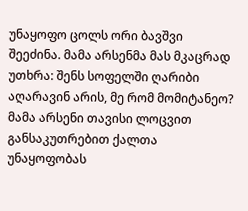უნაყოფო ცოლს ორი ბავშვი შეეძინა. მამა არსენმა მას მკაცრად უთხრა: შენს სოფელში ღარიბი აღარავინ არის, მე რომ მომიტანეო? მამა არსენი თავისი ლოცვით განსაკუთრებით ქალთა უნაყოფობას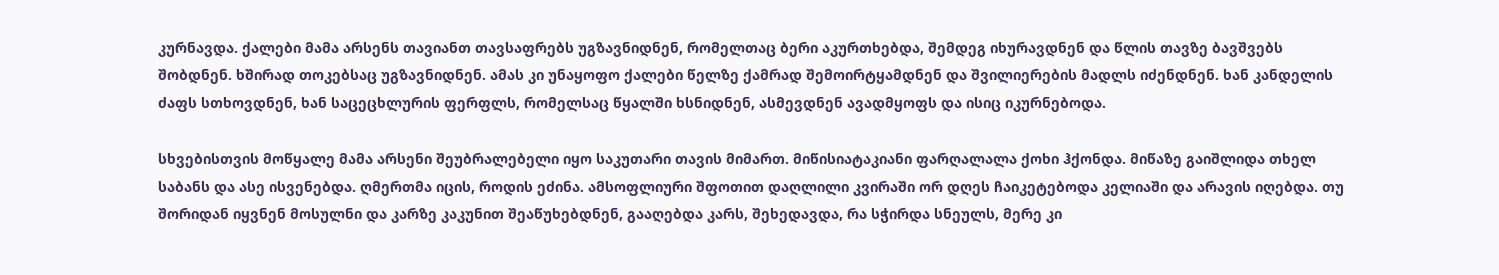კურნავდა. ქალები მამა არსენს თავიანთ თავსაფრებს უგზავნიდნენ, რომელთაც ბერი აკურთხებდა, შემდეგ იხურავდნენ და წლის თავზე ბავშვებს შობდნენ. ხშირად თოკებსაც უგზავნიდნენ. ამას კი უნაყოფო ქალები წელზე ქამრად შემოირტყამდნენ და შვილიერების მადლს იძენდნენ. ხან კანდელის ძაფს სთხოვდნენ, ხან საცეცხლურის ფერფლს, რომელსაც წყალში ხსნიდნენ, ასმევდნენ ავადმყოფს და ისიც იკურნებოდა.

სხვებისთვის მოწყალე მამა არსენი შეუბრალებელი იყო საკუთარი თავის მიმართ. მიწისიატაკიანი ფარღალალა ქოხი ჰქონდა. მიწაზე გაიშლიდა თხელ საბანს და ასე ისვენებდა. ღმერთმა იცის, როდის ეძინა. ამსოფლიური შფოთით დაღლილი კვირაში ორ დღეს ჩაიკეტებოდა კელიაში და არავის იღებდა. თუ შორიდან იყვნენ მოსულნი და კარზე კაკუნით შეაწუხებდნენ, გააღებდა კარს, შეხედავდა, რა სჭირდა სნეულს, მერე კი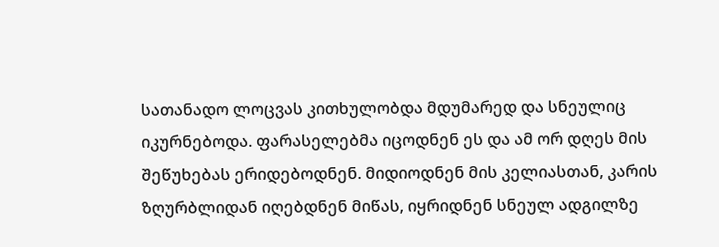სათანადო ლოცვას კითხულობდა მდუმარედ და სნეულიც იკურნებოდა. ფარასელებმა იცოდნენ ეს და ამ ორ დღეს მის შეწუხებას ერიდებოდნენ. მიდიოდნენ მის კელიასთან, კარის ზღურბლიდან იღებდნენ მიწას, იყრიდნენ სნეულ ადგილზე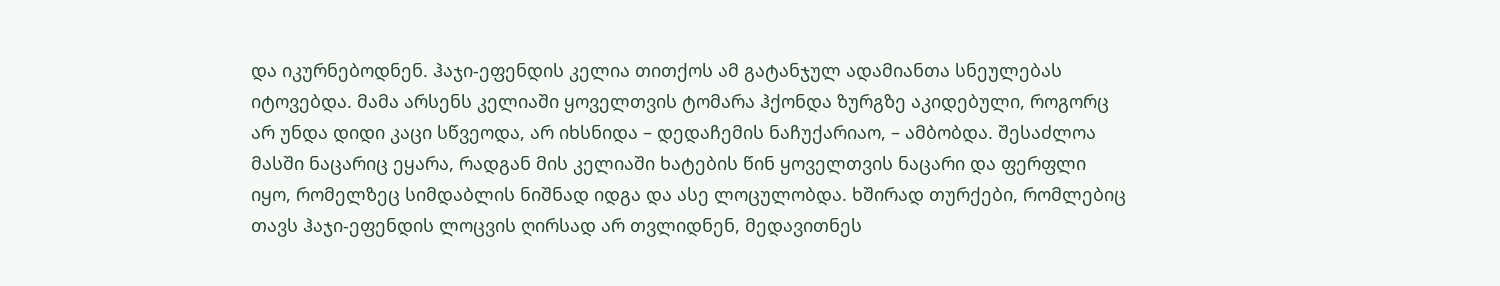და იკურნებოდნენ. ჰაჯი-ეფენდის კელია თითქოს ამ გატანჯულ ადამიანთა სნეულებას იტოვებდა. მამა არსენს კელიაში ყოველთვის ტომარა ჰქონდა ზურგზე აკიდებული, როგორც არ უნდა დიდი კაცი სწვეოდა, არ იხსნიდა – დედაჩემის ნაჩუქარიაო, – ამბობდა. შესაძლოა მასში ნაცარიც ეყარა, რადგან მის კელიაში ხატების წინ ყოველთვის ნაცარი და ფერფლი იყო, რომელზეც სიმდაბლის ნიშნად იდგა და ასე ლოცულობდა. ხშირად თურქები, რომლებიც თავს ჰაჯი-ეფენდის ლოცვის ღირსად არ თვლიდნენ, მედავითნეს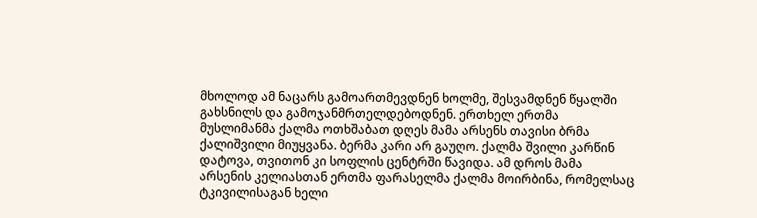მხოლოდ ამ ნაცარს გამოართმევდნენ ხოლმე, შესვამდნენ წყალში გახსნილს და გამოჯანმრთელდებოდნენ. ერთხელ ერთმა მუსლიმანმა ქალმა ოთხშაბათ დღეს მამა არსენს თავისი ბრმა ქალიშვილი მიუყვანა. ბერმა კარი არ გაუღო. ქალმა შვილი კარწინ დატოვა, თვითონ კი სოფლის ცენტრში წავიდა. ამ დროს მამა არსენის კელიასთან ერთმა ფარასელმა ქალმა მოირბინა, რომელსაც ტკივილისაგან ხელი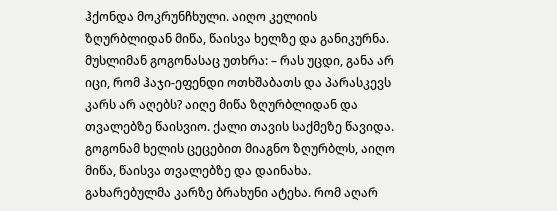ჰქონდა მოკრუნჩხული. აიღო კელიის ზღურბლიდან მიწა, წაისვა ხელზე და განიკურნა. მუსლიმან გოგონასაც უთხრა: – რას უცდი, განა არ იცი, რომ ჰაჯი-ეფენდი ოთხშაბათს და პარასკევს კარს არ აღებს? აიღე მიწა ზღურბლიდან და თვალებზე წაისვიო. ქალი თავის საქმეზე წავიდა. გოგონამ ხელის ცეცებით მიაგნო ზღურბლს, აიღო მიწა, წაისვა თვალებზე და დაინახა. გახარებულმა კარზე ბრახუნი ატეხა. რომ აღარ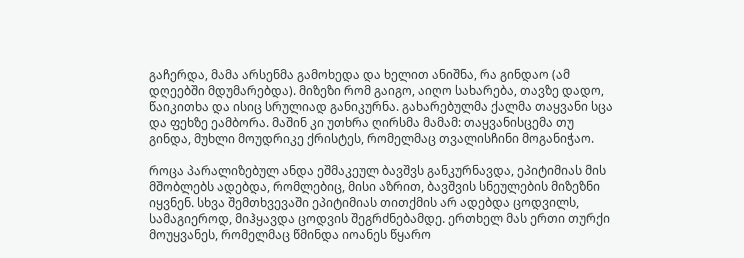გაჩერდა, მამა არსენმა გამოხედა და ხელით ანიშნა, რა გინდაო (ამ დღეებში მდუმარებდა). მიზეზი რომ გაიგო, აიღო სახარება, თავზე დადო, წაიკითხა და ისიც სრულიად განიკურნა. გახარებულმა ქალმა თაყვანი სცა და ფეხზე ეამბორა. მაშინ კი უთხრა ღირსმა მამამ: თაყვანისცემა თუ გინდა, მუხლი მოუდრიკე ქრისტეს, რომელმაც თვალისჩინი მოგანიჭაო.

როცა პარალიზებულ ანდა ეშმაკეულ ბავშვს განკურნავდა, ეპიტიმიას მის მშობლებს ადებდა, რომლებიც, მისი აზრით, ბავშვის სნეულების მიზეზნი იყვნენ. სხვა შემთხვევაში ეპიტიმიას თითქმის არ ადებდა ცოდვილს, სამაგიეროდ, მიჰყავდა ცოდვის შეგრძნებამდე. ერთხელ მას ერთი თურქი მოუყვანეს, რომელმაც წმინდა იოანეს წყარო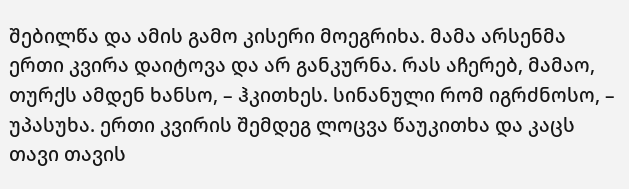შებილწა და ამის გამო კისერი მოეგრიხა. მამა არსენმა ერთი კვირა დაიტოვა და არ განკურნა. რას აჩერებ, მამაო, თურქს ამდენ ხანსო, – ჰკითხეს. სინანული რომ იგრძნოსო, – უპასუხა. ერთი კვირის შემდეგ ლოცვა წაუკითხა და კაცს თავი თავის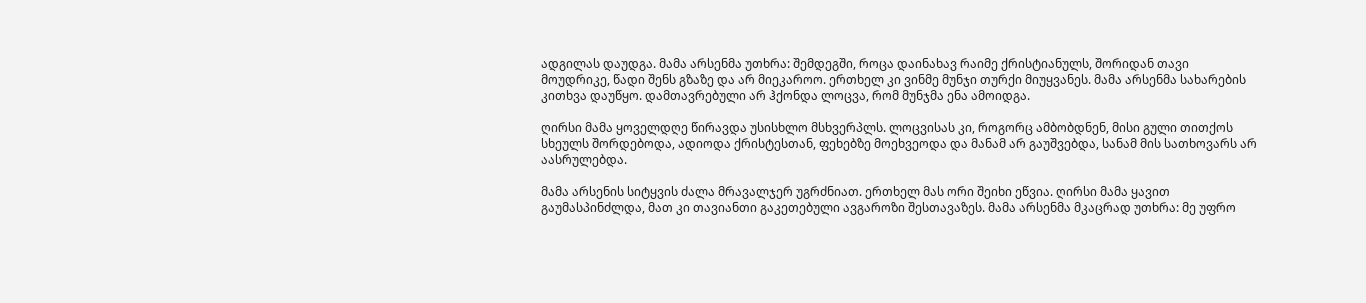ადგილას დაუდგა. მამა არსენმა უთხრა: შემდეგში, როცა დაინახავ რაიმე ქრისტიანულს, შორიდან თავი მოუდრიკე, წადი შენს გზაზე და არ მიეკაროო. ერთხელ კი ვინმე მუნჯი თურქი მიუყვანეს. მამა არსენმა სახარების კითხვა დაუწყო. დამთავრებული არ ჰქონდა ლოცვა, რომ მუნჯმა ენა ამოიდგა.

ღირსი მამა ყოველდღე წირავდა უსისხლო მსხვერპლს. ლოცვისას კი, როგორც ამბობდნენ, მისი გული თითქოს სხეულს შორდებოდა, ადიოდა ქრისტესთან, ფეხებზე მოეხვეოდა და მანამ არ გაუშვებდა, სანამ მის სათხოვარს არ აასრულებდა.

მამა არსენის სიტყვის ძალა მრავალჯერ უგრძნიათ. ერთხელ მას ორი შეიხი ეწვია. ღირსი მამა ყავით გაუმასპინძლდა, მათ კი თავიანთი გაკეთებული ავგაროზი შესთავაზეს. მამა არსენმა მკაცრად უთხრა: მე უფრო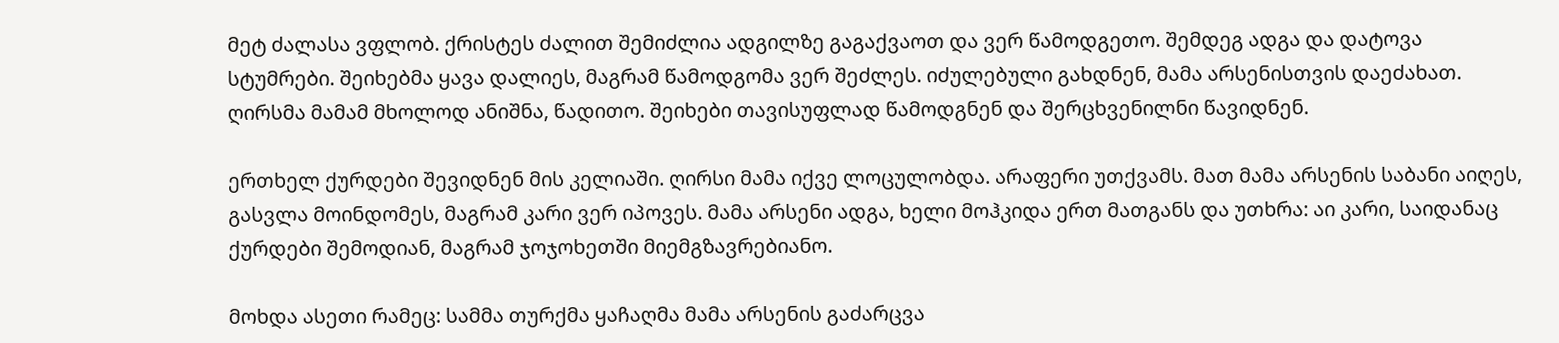მეტ ძალასა ვფლობ. ქრისტეს ძალით შემიძლია ადგილზე გაგაქვაოთ და ვერ წამოდგეთო. შემდეგ ადგა და დატოვა სტუმრები. შეიხებმა ყავა დალიეს, მაგრამ წამოდგომა ვერ შეძლეს. იძულებული გახდნენ, მამა არსენისთვის დაეძახათ. ღირსმა მამამ მხოლოდ ანიშნა, წადითო. შეიხები თავისუფლად წამოდგნენ და შერცხვენილნი წავიდნენ.

ერთხელ ქურდები შევიდნენ მის კელიაში. ღირსი მამა იქვე ლოცულობდა. არაფერი უთქვამს. მათ მამა არსენის საბანი აიღეს, გასვლა მოინდომეს, მაგრამ კარი ვერ იპოვეს. მამა არსენი ადგა, ხელი მოჰკიდა ერთ მათგანს და უთხრა: აი კარი, საიდანაც ქურდები შემოდიან, მაგრამ ჯოჯოხეთში მიემგზავრებიანო.

მოხდა ასეთი რამეც: სამმა თურქმა ყაჩაღმა მამა არსენის გაძარცვა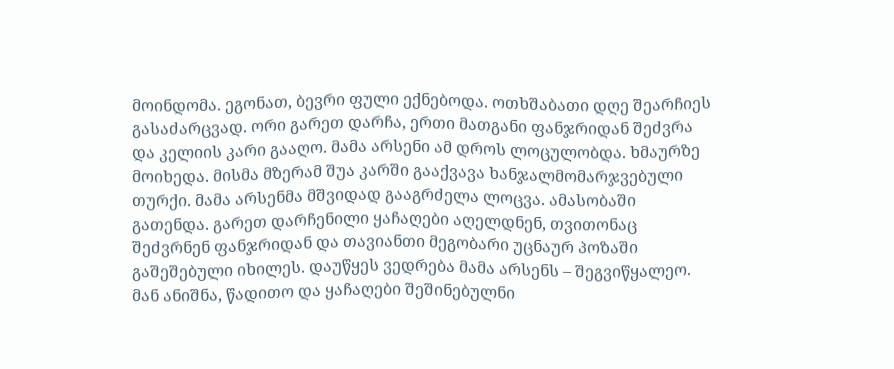მოინდომა. ეგონათ, ბევრი ფული ექნებოდა. ოთხშაბათი დღე შეარჩიეს გასაძარცვად. ორი გარეთ დარჩა, ერთი მათგანი ფანჯრიდან შეძვრა და კელიის კარი გააღო. მამა არსენი ამ დროს ლოცულობდა. ხმაურზე მოიხედა. მისმა მზერამ შუა კარში გააქვავა ხანჯალმომარჯვებული თურქი. მამა არსენმა მშვიდად გააგრძელა ლოცვა. ამასობაში გათენდა. გარეთ დარჩენილი ყაჩაღები აღელდნენ, თვითონაც შეძვრნენ ფანჯრიდან და თავიანთი მეგობარი უცნაურ პოზაში გაშეშებული იხილეს. დაუწყეს ვედრება მამა არსენს – შეგვიწყალეო. მან ანიშნა, წადითო და ყაჩაღები შეშინებულნი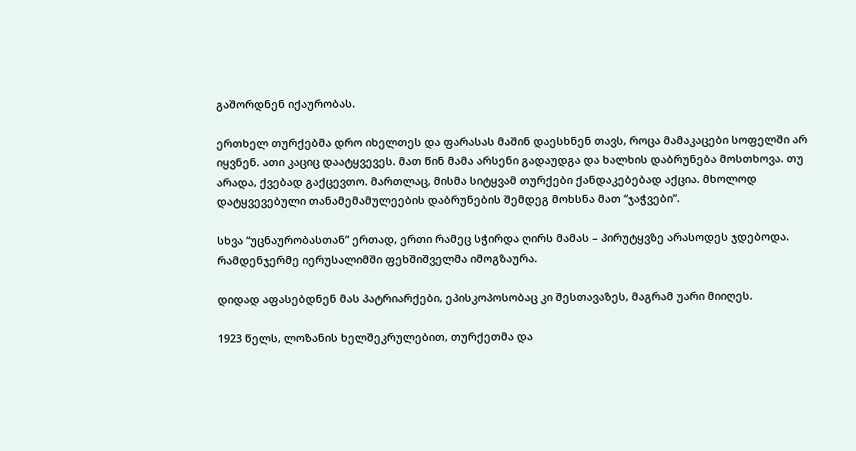გაშორდნენ იქაურობას.

ერთხელ თურქებმა დრო იხელთეს და ფარასას მაშინ დაესხნენ თავს, როცა მამაკაცები სოფელში არ იყვნენ. ათი კაციც დაატყვევეს. მათ წინ მამა არსენი გადაუდგა და ხალხის დაბრუნება მოსთხოვა. თუ არადა, ქვებად გაქცევთო. მართლაც, მისმა სიტყვამ თურქები ქანდაკებებად აქცია. მხოლოდ დატყვევებული თანამემამულეების დაბრუნების შემდეგ მოხსნა მათ “ჯაჭვები”.

სხვა “უცნაურობასთან” ერთად, ერთი რამეც სჭირდა ღირს მამას – პირუტყვზე არასოდეს ჯდებოდა. რამდენჯერმე იერუსალიმში ფეხშიშველმა იმოგზაურა.

დიდად აფასებდნენ მას პატრიარქები, ეპისკოპოსობაც კი შესთავაზეს, მაგრამ უარი მიიღეს.

1923 წელს, ლოზანის ხელშეკრულებით, თურქეთმა და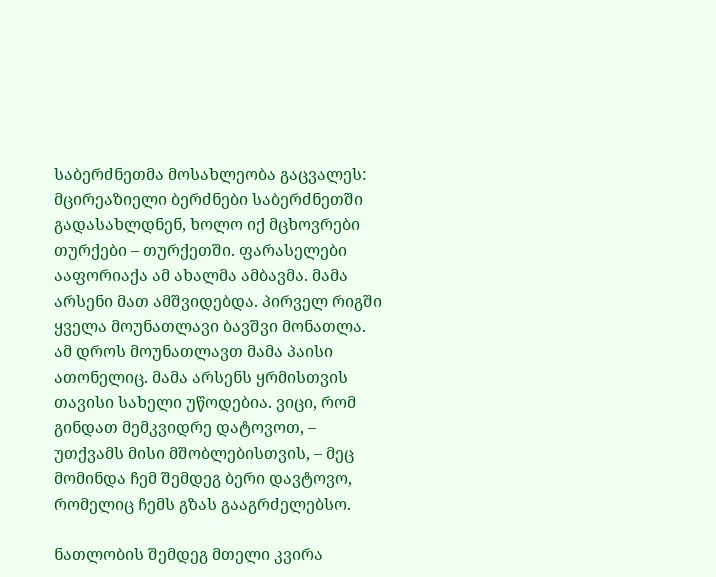საბერძნეთმა მოსახლეობა გაცვალეს: მცირეაზიელი ბერძნები საბერძნეთში გადასახლდნენ, ხოლო იქ მცხოვრები თურქები – თურქეთში. ფარასელები ააფორიაქა ამ ახალმა ამბავმა. მამა არსენი მათ ამშვიდებდა. პირველ რიგში ყველა მოუნათლავი ბავშვი მონათლა. ამ დროს მოუნათლავთ მამა პაისი ათონელიც. მამა არსენს ყრმისთვის თავისი სახელი უწოდებია. ვიცი, რომ გინდათ მემკვიდრე დატოვოთ, – უთქვამს მისი მშობლებისთვის, – მეც მომინდა ჩემ შემდეგ ბერი დავტოვო, რომელიც ჩემს გზას გააგრძელებსო.

ნათლობის შემდეგ მთელი კვირა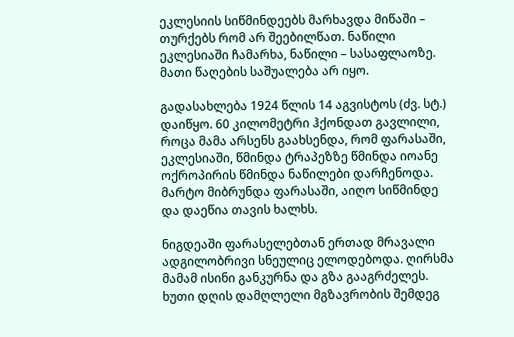ეკლესიის სიწმინდეებს მარხავდა მიწაში – თურქებს რომ არ შეებილწათ. ნაწილი ეკლესიაში ჩამარხა, ნაწილი – სასაფლაოზე. მათი წაღების საშუალება არ იყო.

გადასახლება 1924 წლის 14 აგვისტოს (ძვ. სტ.) დაიწყო. 60 კილომეტრი ჰქონდათ გავლილი, როცა მამა არსენს გაახსენდა, რომ ფარასაში, ეკლესიაში, წმინდა ტრაპეზზე წმინდა იოანე ოქროპირის წმინდა ნაწილები დარჩენოდა. მარტო მიბრუნდა ფარასაში, აიღო სიწმინდე და დაეწია თავის ხალხს.

ნიგდეაში ფარასელებთან ერთად მრავალი ადგილობრივი სნეულიც ელოდებოდა. ღირსმა მამამ ისინი განკურნა და გზა გააგრძელეს. ხუთი დღის დამღლელი მგზავრობის შემდეგ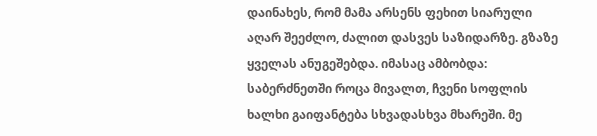დაინახეს, რომ მამა არსენს ფეხით სიარული აღარ შეეძლო, ძალით დასვეს საზიდარზე. გზაზე ყველას ანუგეშებდა. იმასაც ამბობდა: საბერძნეთში როცა მივალთ, ჩვენი სოფლის ხალხი გაიფანტება სხვადასხვა მხარეში. მე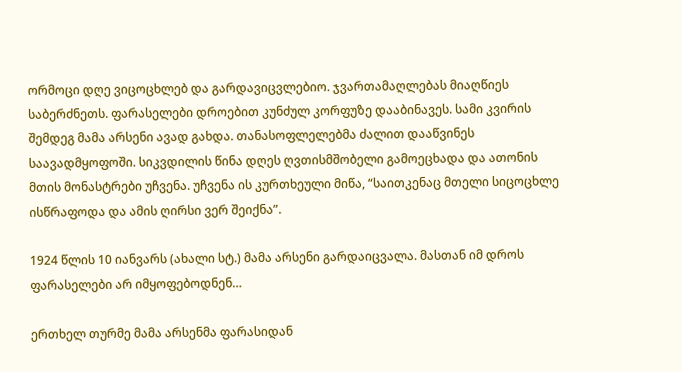ორმოცი დღე ვიცოცხლებ და გარდავიცვლებიო. ჯვართამაღლებას მიაღწიეს საბერძნეთს. ფარასელები დროებით კუნძულ კორფუზე დააბინავეს. სამი კვირის შემდეგ მამა არსენი ავად გახდა. თანასოფლელებმა ძალით დააწვინეს საავადმყოფოში. სიკვდილის წინა დღეს ღვთისმშობელი გამოეცხადა და ათონის მთის მონასტრები უჩვენა. უჩვენა ის კურთხეული მიწა, “საითკენაც მთელი სიცოცხლე ისწრაფოდა და ამის ღირსი ვერ შეიქნა”.

1924 წლის 10 იანვარს (ახალი სტ.) მამა არსენი გარდაიცვალა. მასთან იმ დროს ფარასელები არ იმყოფებოდნენ…

ერთხელ თურმე მამა არსენმა ფარასიდან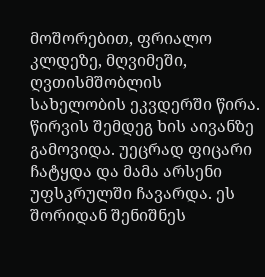მოშორებით, ფრიალო კლდეზე, მღვიმეში, ღვთისმშობლის სახელობის ეკვდერში წირა. წირვის შემდეგ ხის აივანზე გამოვიდა. უეცრად ფიცარი ჩატყდა და მამა არსენი უფსკრულში ჩავარდა. ეს შორიდან შენიშნეს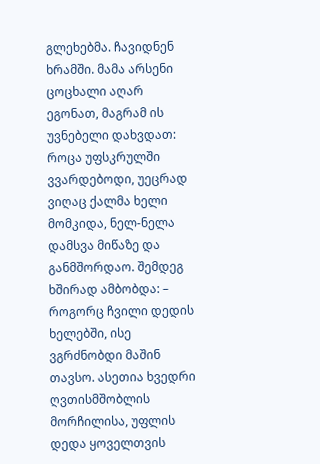გლეხებმა. ჩავიდნენ ხრამში. მამა არსენი ცოცხალი აღარ ეგონათ, მაგრამ ის უვნებელი დახვდათ: როცა უფსკრულში ვვარდებოდი, უეცრად ვიღაც ქალმა ხელი მომკიდა, ნელ-ნელა დამსვა მიწაზე და განმშორდაო. შემდეგ ხშირად ამბობდა: – როგორც ჩვილი დედის ხელებში, ისე ვგრძნობდი მაშინ თავსო. ასეთია ხვედრი ღვთისმშობლის მორჩილისა, უფლის დედა ყოველთვის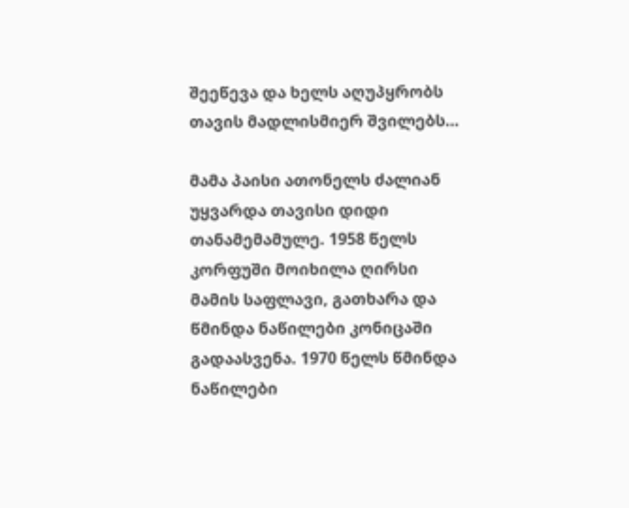შეეწევა და ხელს აღუპყრობს თავის მადლისმიერ შვილებს…

მამა პაისი ათონელს ძალიან უყვარდა თავისი დიდი თანამემამულე. 1958 წელს კორფუში მოიხილა ღირსი მამის საფლავი, გათხარა და წმინდა ნაწილები კონიცაში გადაასვენა. 1970 წელს წმინდა ნაწილები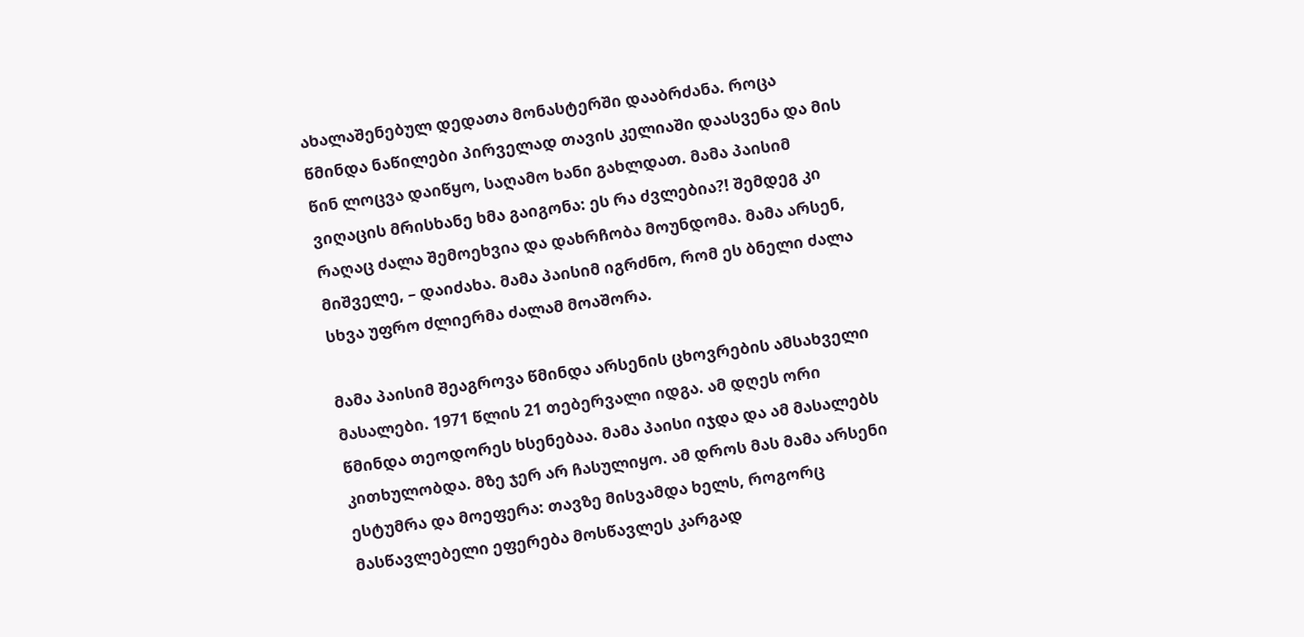ახალაშენებულ დედათა მონასტერში დააბრძანა. როცა წმინდა ნაწილები პირველად თავის კელიაში დაასვენა და მის წინ ლოცვა დაიწყო, საღამო ხანი გახლდათ. მამა პაისიმ ვიღაცის მრისხანე ხმა გაიგონა: ეს რა ძვლებია?! შემდეგ კი რაღაც ძალა შემოეხვია და დახრჩობა მოუნდომა. მამა არსენ, მიშველე, – დაიძახა. მამა პაისიმ იგრძნო, რომ ეს ბნელი ძალა სხვა უფრო ძლიერმა ძალამ მოაშორა.

მამა პაისიმ შეაგროვა წმინდა არსენის ცხოვრების ამსახველი მასალები. 1971 წლის 21 თებერვალი იდგა. ამ დღეს ორი წმინდა თეოდორეს ხსენებაა. მამა პაისი იჯდა და ამ მასალებს კითხულობდა. მზე ჯერ არ ჩასულიყო. ამ დროს მას მამა არსენი ესტუმრა და მოეფერა: თავზე მისვამდა ხელს, როგორც მასწავლებელი ეფერება მოსწავლეს კარგად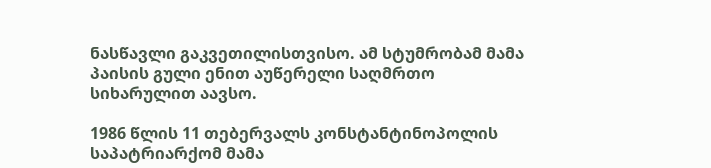ნასწავლი გაკვეთილისთვისო. ამ სტუმრობამ მამა პაისის გული ენით აუწერელი საღმრთო სიხარულით აავსო.

1986 წლის 11 თებერვალს კონსტანტინოპოლის საპატრიარქომ მამა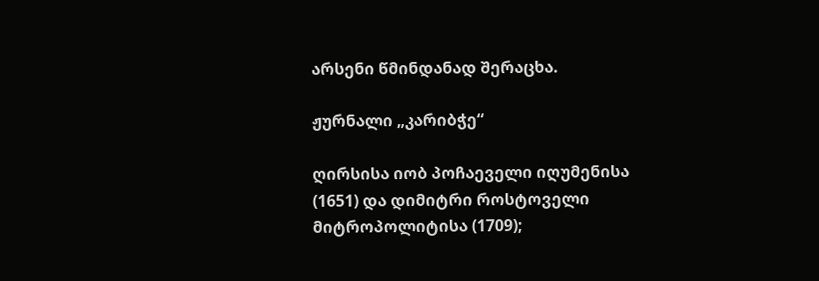არსენი წმინდანად შერაცხა.

ჟურნალი „კარიბჭე“

ღირსისა იობ პოჩაეველი იღუმენისა (1651) და დიმიტრი როსტოველი მიტროპოლიტისა (1709);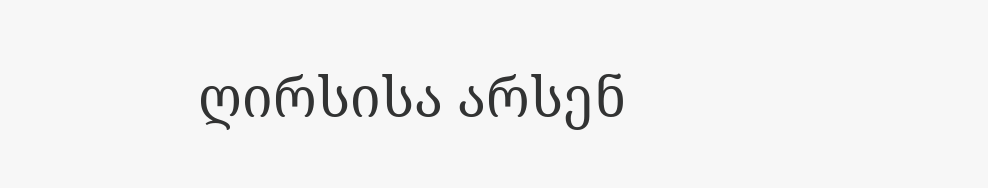ღირსისა არსენ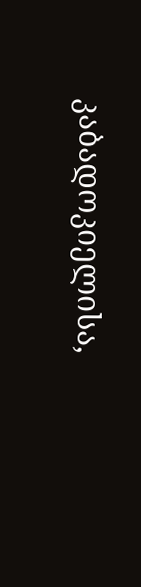კაბადოკიელისა,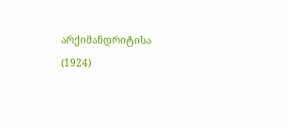არქიმანდრიტისა (1924)